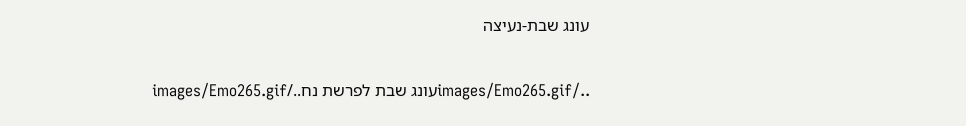עונג שבת-נעיצה

../images/Emo265.gifעונג שבת לפרשת נח../images/Emo265.gif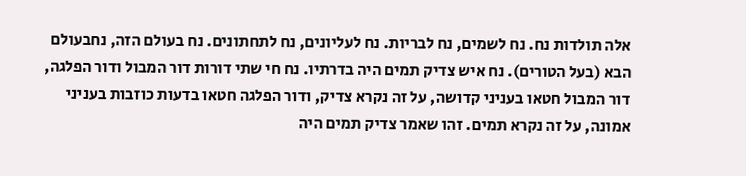אלה תולדות נח. נח לשמים, נח לבריות. נח לעליונים, נח לתחתונים. נח בעולם הזה, נחבעולם הבא (בעל הטורים). נח איש צדיק תמים היה בדרתיו. נח חי שתי דורות דור המבול ודור הפלגה, דור המבול חטאו בעניני קדושה, על זה נקרא צדיק, ודור הפלגה חטאו בדעות כוזבות בעניני אמונה, על זה נקרא תמים. זהו שאמר צדיק תמים היה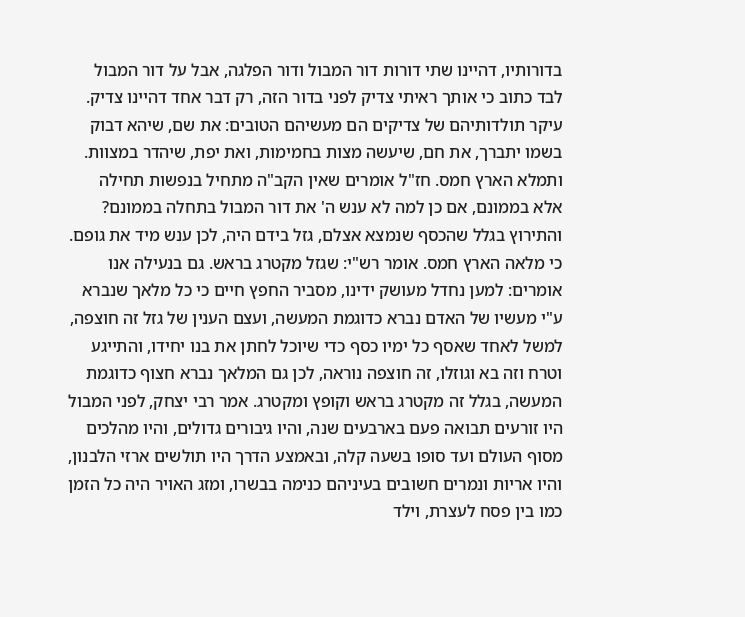בדורותיו, דהיינו שתי דורות דור המבול ודור הפלגה, אבל על דור המבול לבד כתוב כי אותך ראיתי צדיק לפני בדור הזה, רק דבר אחד דהיינו צדיק. עיקר תולדותיהם של צדיקים הם מעשיהם הטובים: את שם, שיהא דבוק בשמו יתברך, את חם, שיעשה מצות בחמימות, ואת יפת, שיהדר במצוות. ותמלא הארץ חמס. חז"ל אומרים שאין הקב"ה מתחיל בנפשות תחילה אלא בממונם, אם כן למה לא ענש ה' את דור המבול בתחלה בממונם? והתירוץ בגלל שהכסף שנמצא אצלם, גזל בידם היה, לכן ענש מיד את גופם. כי מלאה הארץ חמס. אומר רש"י: שגזל מקטרג בראש. גם בנעילה אנו אומרים: למען נחדל מעושק ידינו, מסביר החפץ חיים כי כל מלאך שנברא ע"י מעשיו של האדם נברא כדוגמת המעשה, ועצם הענין של גזל זה חוצפה, למשל לאחד שאסף כל ימיו כסף כדי שיוכל לחתן את בנו יחידו, והתייגע וטרח וזה בא וגוזלו, זה חוצפה נוראה, לכן גם המלאך נברא חצוף כדוגמת המעשה, בגלל זה מקטרג בראש וקופץ ומקטרג. אמר רבי יצחק, לפני המבול היו זורעים תבואה פעם בארבעים שנה, והיו גיבורים גדולים, והיו מהלכים מסוף העולם ועד סופו בשעה קלה, ובאמצע הדרך היו תולשים ארזי הלבנון, והיו אריות ונמרים חשובים בעיניהם כנימה בבשרו, ומזג האויר היה כל הזמן כמו בין פסח לעצרת, וילד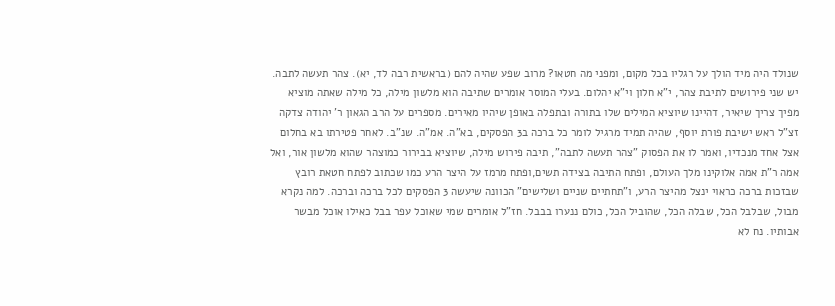שנולד היה מיד הולך על רגליו בכל מקום, ומפני מה חטאו? מרוב שפע שהיה להם (בראשית רבה לד, יא). צהר תעשה לתבה. יש שני פירושים לתיבת צהר, י"א חלון וי"א יהלום. בעלי המוסר אומרים שתיבה הוא מלשון מילה, כל מילה שאתה מוציא מפיך צריך שיאיר, דהיינו שיוציא המילים שלו בתורה ובתפלה באופן שיהיו מאירים. מספרים על הרב הגאון ר' יהודה צדקה זצ"ל ראש ישיבת פורת יוסף, שהיה תמיד מרגיל לומר כל ברכה ב3 הפסקים, בא"ה. אמ"ה. שנ"ב. לאחר פטירתו בא בחלום אצל אחד מנכדיו, ואמר לו את הפסוק "צהר תעשה לתבה", תיבה פירוש מילה, שיוציא בבירור כמוצהר שהוא מלשון אור, ואל אמה ר"ת אמה אלוקינו מלך העולם, ופתח התיבה בצידה תשים,ופתח מרמז על היצר הרע כמו שכתוב לפתח חטאת רובץ שבזכות ברכה כראוי ינצל מהיצר הרע, ו"תחתיים שניים ושלישים" הכוונה שיעשה 3 הפסקים לכל ברכה וברכה. למה נקרא מבול, שבלבל הכל, שבלה הכל, שהוביל הכל, כולם ננערו בבבל. חז"ל אומרים שמי שאוכל עפר בבל כאילו אוכל מבשר אבותיו. נח לא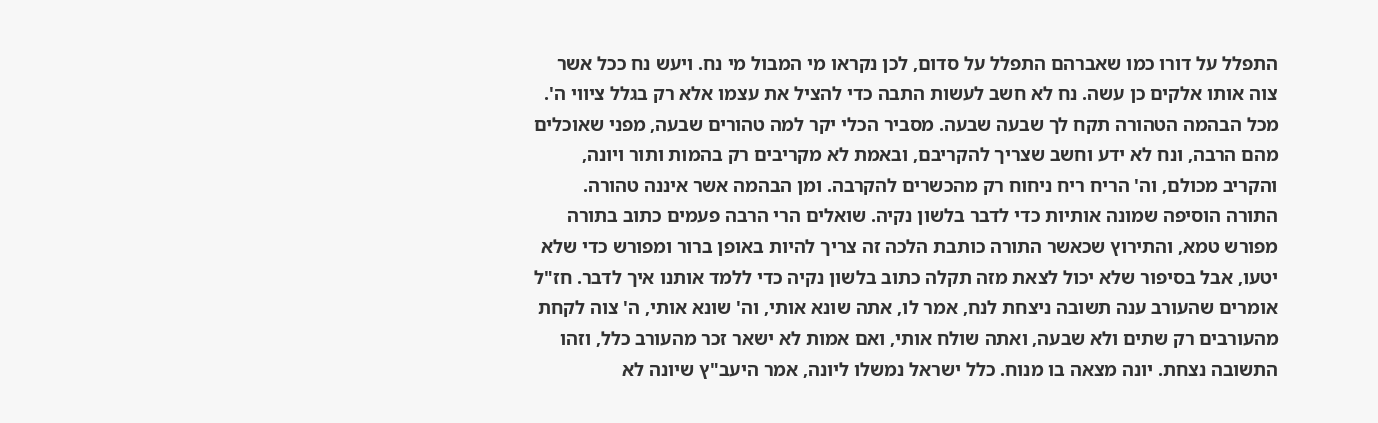התפלל על דורו כמו שאברהם התפלל על סדום, לכן נקראו מי המבול מי נח. ויעש נח ככל אשר צוה אותו אלקים כן עשה. נח לא חשב לעשות התבה כדי להציל את עצמו אלא רק בגלל ציווי ה'. מכל הבהמה הטהורה תקח לך שבעה שבעה. מסביר הכלי יקר למה טהורים שבעה, מפני שאוכלים מהם הרבה, ונח לא ידע וחשב שצריך להקריבם, ובאמת לא מקריבים רק בהמות ותור ויונה, והקריב מכולם, וה' הריח ריח ניחוח רק מהכשרים להקרבה. ומן הבהמה אשר איננה טהורה. התורה הוסיפה שמונה אותיות כדי לדבר בלשון נקיה. שואלים הרי הרבה פעמים כתוב בתורה מפורש טמא, והתירוץ שכאשר התורה כותבת הלכה זה צריך להיות באופן ברור ומפורש כדי שלא יטעו, אבל בסיפור שלא יכול לצאת מזה תקלה כתוב בלשון נקיה כדי ללמד אותנו איך לדבר. חז"ל אומרים שהעורב ענה תשובה ניצחת לנח, אמר לו, אתה שונא אותי, וה' שונא אותי, ה' צוה לקחת מהעורבים רק שתים ולא שבעה, ואתה שולח אותי, ואם אמות לא ישאר זכר מהעורב כלל, וזהו התשובה נצחת. יונה מצאה בו מנוח. כלל ישראל נמשלו ליונה, אמר היעב"ץ שיונה לא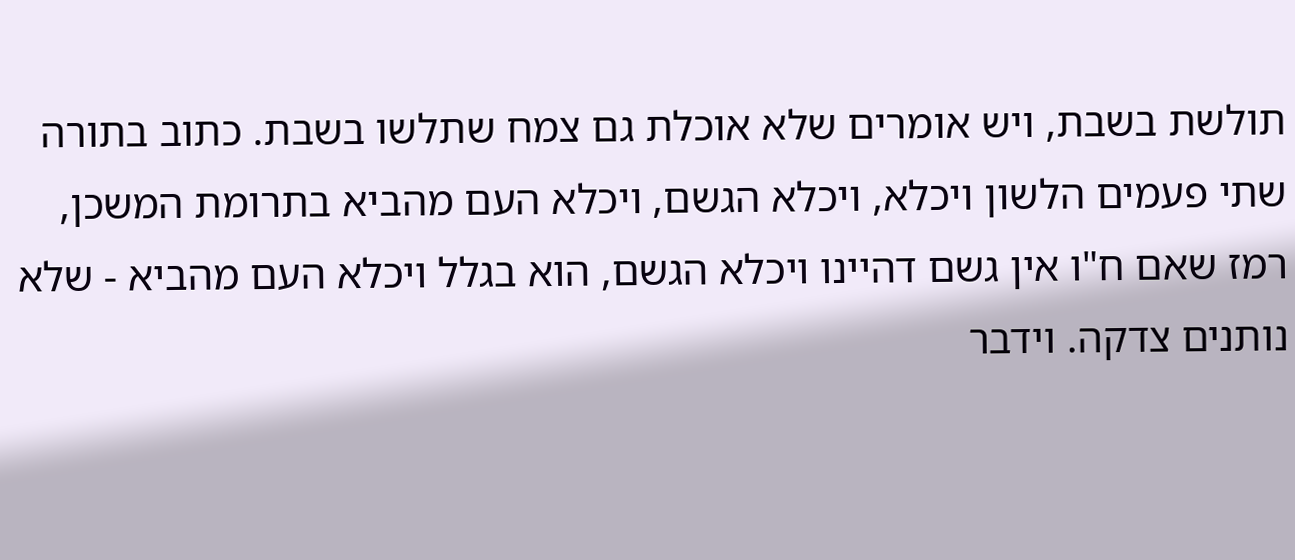תולשת בשבת, ויש אומרים שלא אוכלת גם צמח שתלשו בשבת. כתוב בתורה שתי פעמים הלשון ויכלא, ויכלא הגשם, ויכלא העם מהביא בתרומת המשכן, רמז שאם ח"ו אין גשם דהיינו ויכלא הגשם, הוא בגלל ויכלא העם מהביא - שלא נותנים צדקה. וידבר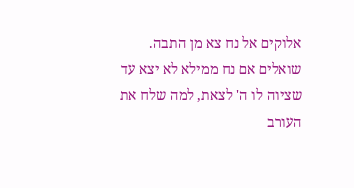אלוקים אל נח צא מן התבה. שואלים אם נח ממילא לא יצא עד שציוה לו ה' לצאת, למה שלח את העורב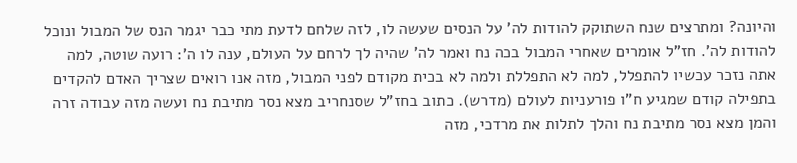והיונה? ומתרצים שנח השתוקק להודות לה' על הנסים שעשה לו, לזה שלחם לדעת מתי כבר יגמר הנס של המבול ונוכל להודות לה'. חז"ל אומרים שאחרי המבול בכה נח ואמר לה' שהיה לך לרחם על העולם, ענה לו ה': רועה שוטה, למה אתה נזכר עכשיו להתפלל, למה לא התפללת ולמה לא בכית מקודם לפני המבול, מזה אנו רואים שצריך האדם להקדים בתפילה קודם שמגיע ח"ו פורעניות לעולם (מדרש). כתוב בחז"ל שסנחריב מצא נסר מתיבת נח ועשה מזה עבודה זרה והמן מצא נסר מתיבת נח והלך לתלות את מרדכי, מזה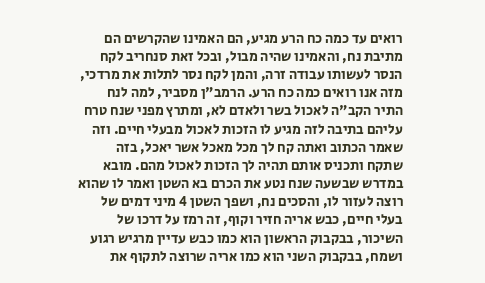רואים עד כמה כח הרע מגיע, הם האמינו שהקרשים הם מתיבת נח, והאמינו שהיה מבול, ובכל זאת סנחריב לקח הנסר לעשותו עבודה זרה, והמן לקח נסר לתלות את מרדכי, מזה אנו רואים כמה כח הרע. הרמב"ן מסביר, למה לנח התיר הקב"ה לאכול בשר ולאדם לא, ומתרץ מפני שנח טרח עליהם בתיבה לזה מגיע לו הזכות לאכול מבעלי חיים. וזה שאמר הכתוב ואתה קח לך מכל מאכל אשר יאכל, בזה שתקח ותכניס אותם תהיה לך הזכות לאכול מהם. מובא במדרש שבשעה שנח נטע את הכרם בא השטן ואמר לו שהוא רוצה לעזור לו, והסכים נח, ושפך השטן 4 מיני דמים של בעלי חיים, כבש אריה חזיר וקוף, זה רמז על דרכו של השיכור, בבקבוק הראשון הוא כמו כבש עדיין מרגיש רגוע ושמח, בבקבוק השני הוא כמו אריה שרוצה לתקוף את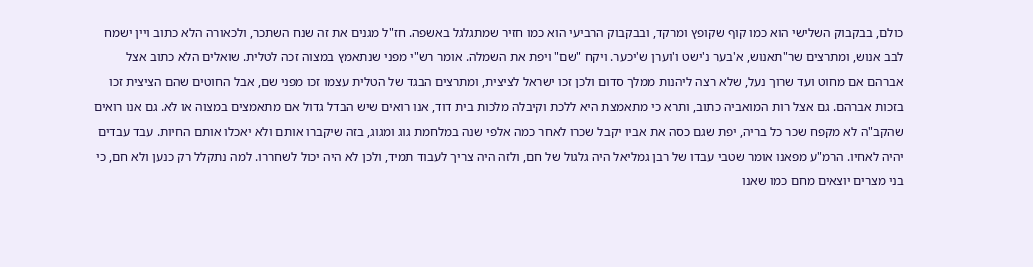כולם, בבקבוק השלישי הוא כמו קוף שקופץ ומרקד, ובבקבוק הרביעי הוא כמו חזיר שמתגלגל באשפה. חז"ל מגנים את זה שנח השתכר, ולכאורה הלא כתוב ויין ישמח לבב אנוש, ומתרצים שר"תאנוש, א'בער נ'ישט ו'וערן ש'יכער. ויקח "שם" ויפת את השמלה. אומר רש"י מפני שנתאמץ במצוה זכה לטלית. שואלים הלא כתוב אצל אברהם אם מחוט ועד שרוך נעל, שלא רצה ליהנות ממלך סדום ולכן זכו ישראל לציצית, ומתרצים הבגד של הטלית עצמו זכו מפני שם, אבל החוטים שהם הציצית זכו בזכות אברהם. גם אצל רות המואביה כתוב, ותרא כי מתאמצת היא ללכת וקיבלה מלכות בית דוד, אנו רואים שיש הבדל גדול אם מתאמצים במצוה או לא. גם אנו רואים שהקב"ה לא מקפח שכר כל בריה, יפת שגם כסה את אביו יקבל שכרו לאחר כמה אלפי שנה במלחמת גוג ומגוג, בזה שיקברו אותם ולא יאכלו אותם החיות. עבד עבדים יהיה לאחיו. הרמ"ע מפאנו אומר שטבי עבדו של רבן גמליאל היה גלגול של חם, ולזה היה צריך לעבוד תמיד, ולכן לא היה יכול לשחררו. למה נתקלל רק כנען ולא חם, כי בני מצרים יוצאים מחם כמו שאנו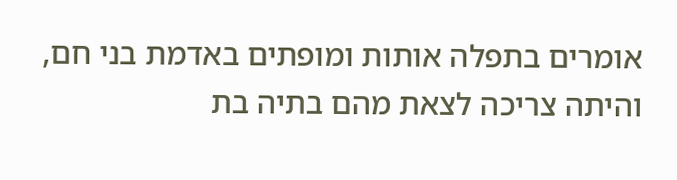אומרים בתפלה אותות ומופתים באדמת בני חם, והיתה צריכה לצאת מהם בתיה בת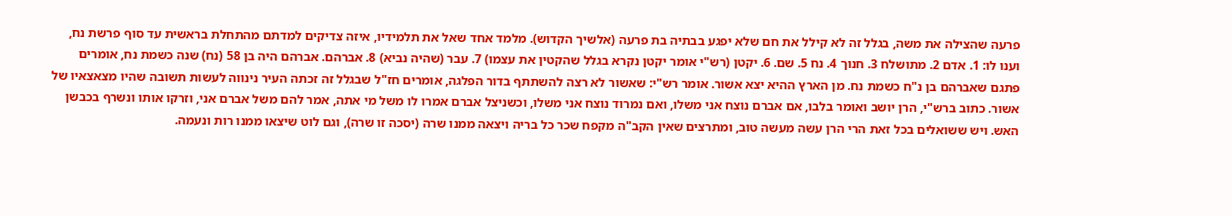פרעה שהצילה את משה, בגלל זה לא קילל את חם שלא יפגע בבתיה בת פרעה (אלשיך הקדוש). מלמד אחד שאל את תלמידיו, איזה צדיקים למדתם מהתחלת בראשית עד סוף פרשת נח, וענו לו: 1. אדם 2. מתושלח 3. חנוך 4. נח 5. שם. 6. יקטן (רש"י אומר יקטן נקרא בגלל שהקטין את עצמו) 7. עבר (שהיה נביא) 8. אברהם. אברהם היה בן 58 (נח) שנה כשמת נח, אומרים פתגם שאברהם בן נ"ח כשמת נח. מן הארץ ההיא יצא אשור. אומר רש"י: שאשור לא רצה להשתתף בדור הפלגה, אומרים חז"ל שבגלל זה זכתה העיר נינווה לעשות תשובה שהיו מצאצאיו של אשור. כתוב ברש"י, הרן יושב ואומר בלבו, אם אברם נוצח אני משלו, ואם נמרוד נוצח אני משלו, וכשניצל אברם אמרו לו משל מי אתה, אמר להם משל אברם אני, וזרקו אותו ונשרף בכבשן האש. ויש ששואלים בכל זאת הרי הרן עשה מעשה טוב, ומתרצים שאין הקב"ה מקפח שכר כל בריה ויצאה ממנו שרה (יסכה זו שרה), וגם לוט שיצאו ממנו רות ונעמה.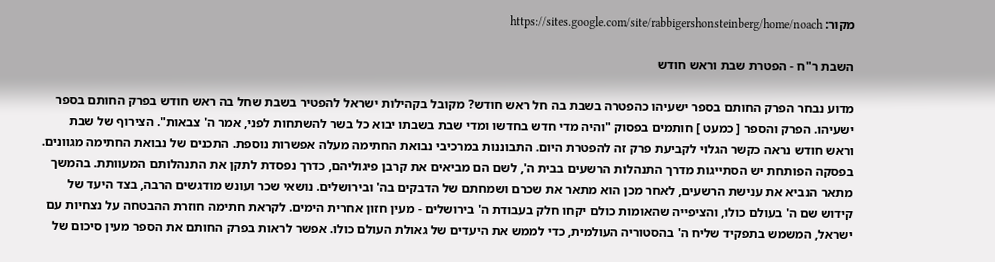מקור: https://sites.google.com/site/rabbigershonsteinberg/home/noach

השבת ר"ח - הפטרת שבת וראש חודש

מדוע נבחר הפרק החותם בספר ישעיהו כהפטרה בשבת בה חל ראש חודש? מקובל בקהילות ישראל להפטיר בשבת שחל בה ראש חודש בפרק החותם בספר ישעיהו. הפרק והספר [ כמעט ] חותמים בפסוק "והיה מדי חדש בחדשו ומדי שבת בשבתו יבוא כל בשר להשתחות לפני, אמר ה' צבאות". הצירוף של שבת וראש חודש נראה כקשר הגלוי לקביעת פרק זה להפטרת היום. התבוננות במרכיבי נבואת החתימה מעלה אפשרות נוספת. התכנים של נבואת החתימה מגוונים. בפסקה הפותחת יש הסתייגות מדרך התנהלות הרשעים בבית ה', לשם הם מביאים את קרבן פיגוליהם, כדרך נפסדת לתקן את התנהלותם המעוותת. בהמשך מתאר הנביא את ענישת הרשעים, לאחר מכן הוא מתאר את שכרם ושמחתם של הדבקים בה' ובירושלים. נושאי שכר ועונש מודגשים הרבה, בצד היעד של קידוש שם ה' בעולם כולו, והציפייה שהאומות כולם יקחו חלק בעבודת ה' בירושלים - מעין חזון אחרית הימים. לקראת חתימה חוזרת ההבטחה על נצחיות עם ישראל, המשמש בתפקיד שליח ה' בהסטוריה העולמית, כדי לממש את היעדים של גאולת העולם כולו. אפשר לראות בפרק החותם את הספר מעין סיכום של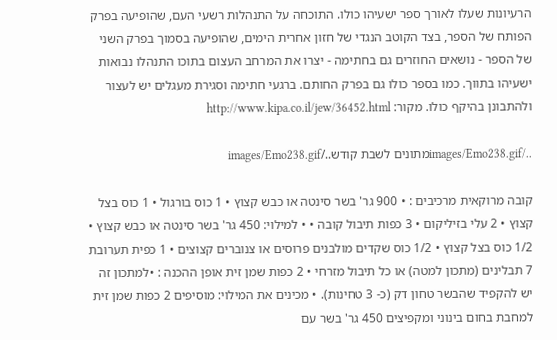הרעיונות שעלו לאורך ספר ישעיהו כולו. התוכחה על התנהלות רשעי העם, שהופיעה בפרק הפותח של הספר, בצד הקוטב הנגדי של חזון אחרית הימים, שהופיעה בסמוך בפרק השני של הספר - נושאים החוזרים גם בחתימה - יצרו את המרחב העצום בתוכו התנהלו נבואות ישעיהו בתווך. כמו בספר כולו גם בפרק החותם. ברגעי חתימה וסגירת מעגלים יש לעצור ולהתבונן בהיקף כולו. מקור: http://www.kipa.co.il/jew/36452.html

../images/Emo238.gifמתונים לשבת קודש../images/Emo238.gif

קובה מרוקאית מרכיבים : • 900 גר' בשר סינטה או כבש קצוץ • 1 כוס בורגול • 1 כוס בצל קצוץ • 2 עלי בזיליקום • 3 כפות תיבול קובה • • למילוי: 450 גר' בשר סינטה או כבש קצוץ • 1/2 כוס בצל קצוץ • 1/2 כוס שקדים מולבנים פרוסים או צנוברים קצוצים • 1 כפית תערובת 7 תבלינים (מתכון למטה) או כל תיבול מזרחי • 2 כפות שמן זית אופן ההכנה : •למתכון זה יש להקפיד שהבשר טחון דק (כ- 3 טחינות). • מכינים את המילוי: מוסיפים 2 כפות שמן זית למחבת בחום בינוני ומקפיצים 450 גר' בשר עם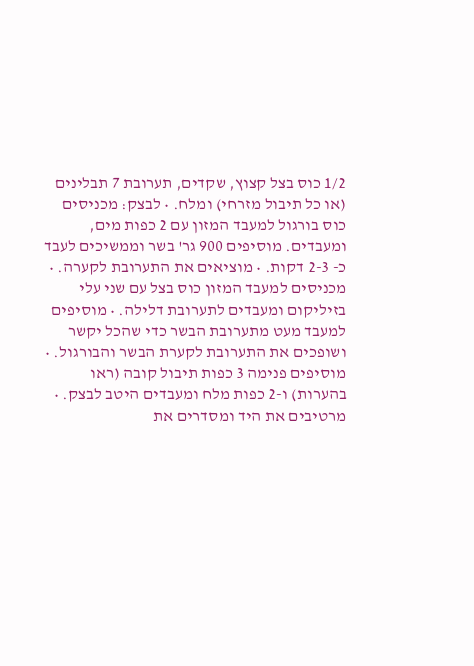1/2 כוס בצל קצוץ, שקדים, תערובת 7 תבלינים (או כל תיבול מזרחי) ומלח. • לבצק: מכניסים כוס בורגול למעבד המזון עם 2 כפות מים, ומעבדים. מוסיפים 900 גר' בשר וממשיכים לעבד כ- 2-3 דקות. • מוציאים את התערובת לקערה. • מכניסים למעבד המזון כוס בצל עם שני עלי בזיליקום ומעבדים לתערובת דלילה. • מוסיפים למעבד מעט מתערובת הבשר כדי שהכל יקשר ושופכים את התערובת לקערת הבשר והבורגול. • מוסיפים פנימה 3 כפות תיבול קובה (ראו בהערות) ו-2 כפות מלח ומעבדים היטב לבצק. • מרטיבים את היד ומסדרים את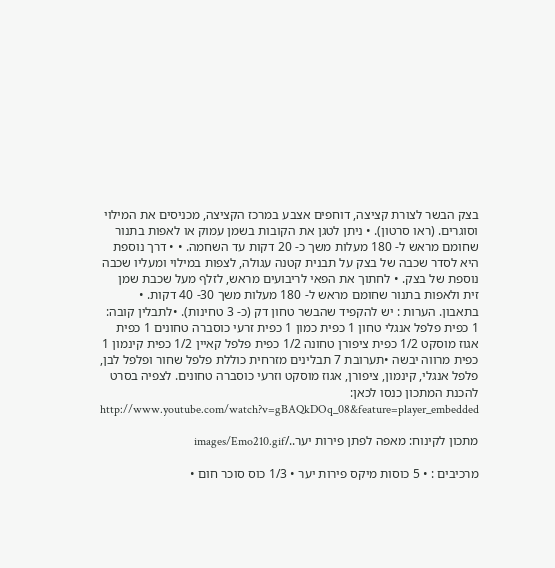בצק הבשר לצורת קציצה, דוחפים אצבע במרכז הקציצה, מכניסים את המילוי וסוגרים. (ראו סרטון). • ניתן לטגן את הקובות בשמן עמוק או לאפות בתנור שחומם מראש ל- 180 מעלות משך כ- 20 דקות עד השחמה. • • דרך נוספת היא לסדר שכבה של בצק על תבנית קטנה עגולה, לצפות במילוי ומעליו שכבה נוספת של בצק. • לחתוך את הפאי לריבועים מראש, לזלף מעל שכבת שמן זית ולאפות בתנור שחומם מראש ל- 180 מעלות משך 30- 40 דקות. • בתאבון. הערות : יש להקפיד שהבשר טחון דק (כ- 3 טחינות). •לתבלין קובה: 1 כפית פלפל אנגלי טחון 1 כפית כמון 1 כפית זרעי כוסברה טחונים 1 כפית אגוז מוסקט 1/2 כפית ציפורן טחונה 1/2 כפית פלפל קאיין 1/2 כפית קינמון 1 כפית מרווה יבשה •תערובת 7 תבלינים מזרחית כוללת פלפל שחור ופלפל לבן, פלפל אנגלי, קינמון, ציפורן, אגוז מוסקט וזרעי כוסברה טחונים. לצפיה בסרט להכנת המתכון כנסו לכאן: http://www.youtube.com/watch?v=gBAQkDOq_08&feature=player_embedded

מתכון לקינוח: מאפה לפתן פירות יער../images/Emo210.gif

מרכיבים : • 5 כוסות מיקס פירות יער • 1/3 כוס סוכר חום •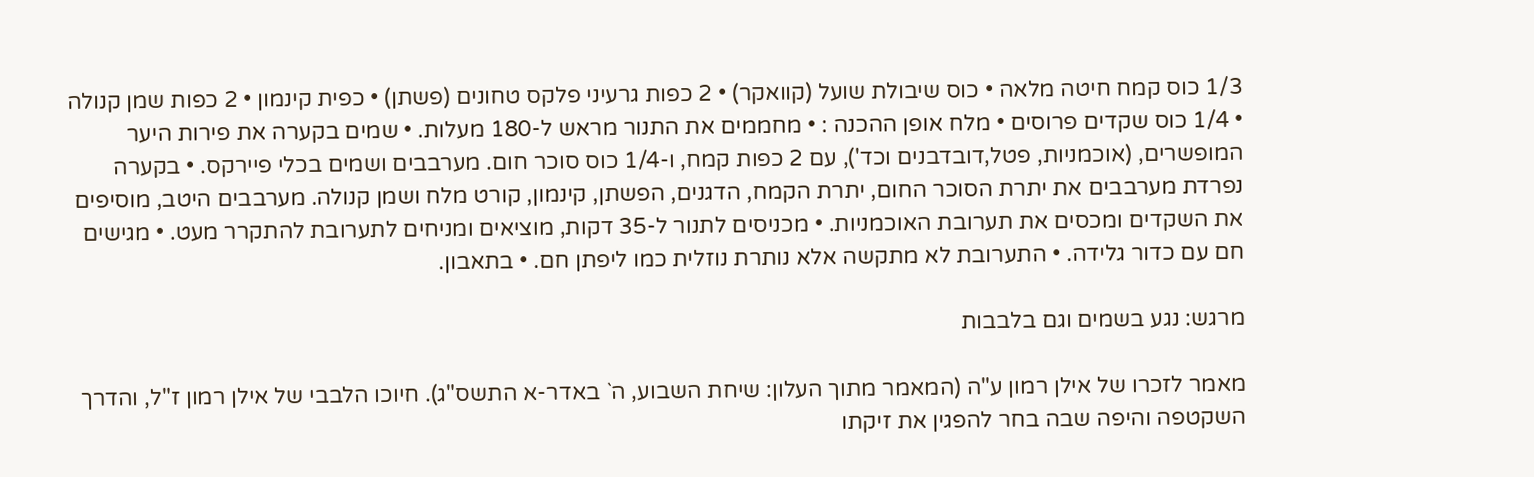1/3 כוס קמח חיטה מלאה • כוס שיבולת שועל (קוואקר) • 2 כפות גרעיני פלקס טחונים (פשתן) • כפית קינמון • 2 כפות שמן קנולה • 1/4 כוס שקדים פרוסים • מלח אופן ההכנה : • מחממים את התנור מראש ל-180 מעלות. • שמים בקערה את פירות היער המופשרים, (אוכמניות, פטל,דובדבנים וכד'), עם 2 כפות קמח, ו-1/4 כוס סוכר חום. מערבבים ושמים בכלי פיירקס. • בקערה נפרדת מערבבים את יתרת הסוכר החום, יתרת הקמח, הדגנים, הפשתן, קינמון, קורט מלח ושמן קנולה. מערבבים היטב, מוסיפים את השקדים ומכסים את תערובת האוכמניות. • מכניסים לתנור ל-35 דקות, מוציאים ומניחים לתערובת להתקרר מעט. • מגישים חם עם כדור גלידה. • התערובת לא מתקשה אלא נותרת נוזלית כמו ליפתן חם. • בתאבון.

מרגש: נגע בשמים וגם בלבבות

מאמר לזכרו של אילן רמון ע"ה (המאמר מתוך העלון: שיחת השבוע, ה` באדר-א התשס"ג). חיוכו הלבבי של אילן רמון ז"ל, והדרך השקטפה והיפה שבה בחר להפגין את זיקתו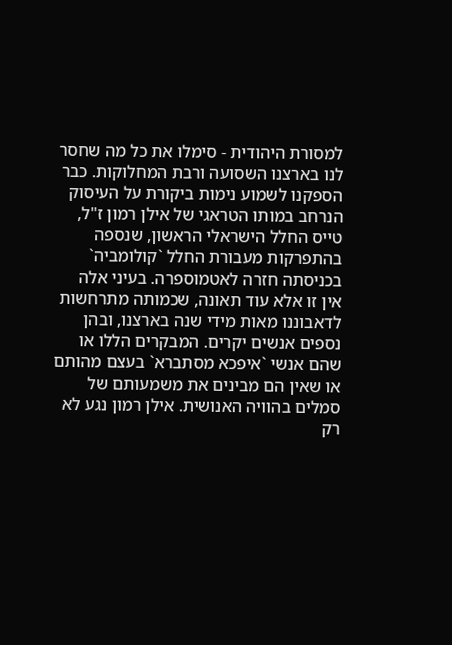למסורת היהודית - סימלו את כל מה שחסר לנו בארצנו השסועה ורבת המחלוקות. כבר הספקנו לשמוע נימות ביקורת על העיסוק הנרחב במותו הטראגי של אילן רמון ז"ל, טייס החלל הישראלי הראשון, שנספה בהתפרקות מעבורת החלל `קולומביה` בכניסתה חזרה לאטמוספרה. בעיני אלה אין זו אלא עוד תאונה, שכמותה מתרחשות לדאבוננו מאות מידי שנה בארצנו, ובהן נספים אנשים יקרים. המבקרים הללו או שהם אנשי `איפכא מסתברא` בעצם מהותם או שאין הם מבינים את משמעותם של סמלים בהוויה האנושית. אילן רמון נגע לא רק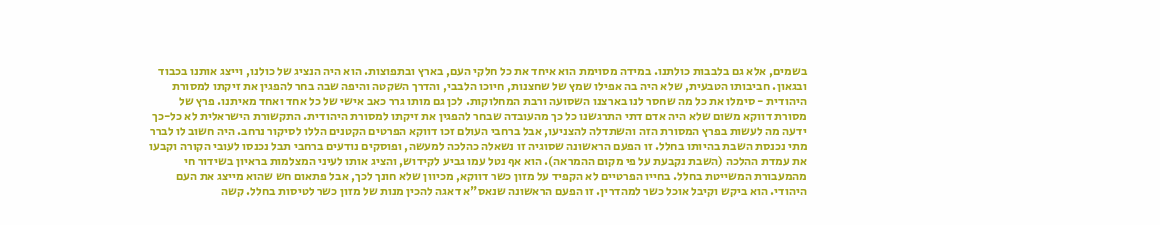בשמים, אלא גם בלבבות כולתנו. במידה מסוימת הוא איחד את כל חלקי העם, בארץ ובתפוצות. הוא היה הנציג של כולנו, וייצג אותנו בכבוד ובגאון. חביבותו הטבעית, שלא היה בה אפילו שמץ של שחצנות, חיוכו הלבבי, והדרך השקטה והיפה שבה בחר להפגין את זיקתו למסורת היהודית - סימלו את כל מה שחסר לנו בארצנו השסועה ורבת המחלוקות. לכן גם מותו גרר כאב אישי של כל אחד ואחד מאיתנו. פרץ של מסורת דווקא משום שלא היה אדם דתי התרגשנו כל כך מהעובדה שבחר להפגין את זיקתו למסורת היהודית. התקשורת הישראלית לא כל-כך ידעה מה לעשות בפרץ המסורת הזה והשתדלה להצניעו, אבל ברחבי העולם זכו דווקא הפרטים הקטנים הללו לסיקור נרחב. היה חשוב לו לברר מתי נכנסת השבת בהיותו בחלל. זו הפעם הראשונה שסוגיה זו נשאלה כהלכה למעשה, ופוסקים נודעים ברחבי תבל נכנסו לעובי הקורה וקבעו את עמדת ההלכה (השבת נקבעת על פי מקום ההמראה). הוא אף נטל עמו גביע לקידוש, והציג אותו לעיני המצלמות בראיון בשידור חי מהמעבורת המשייטת בחלל. בחייו הפרטיים לא הקפיד על מזון כשר דווקא, מכיוון שלא חונך לכך, אבל פתאום חש שהוא מייצג את העם היהודי. הוא ביקש וקיבל אוכל כשר למהדרין. זו הפעם הראשונה שנאס"א דאגה להכין מנות של מזון כשר לטיסות בחלל. קשה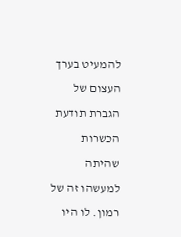להמעיט בערך העצום של הגברת תודעת הכשרות שהיתה למעשהו זה של רמון. לו היו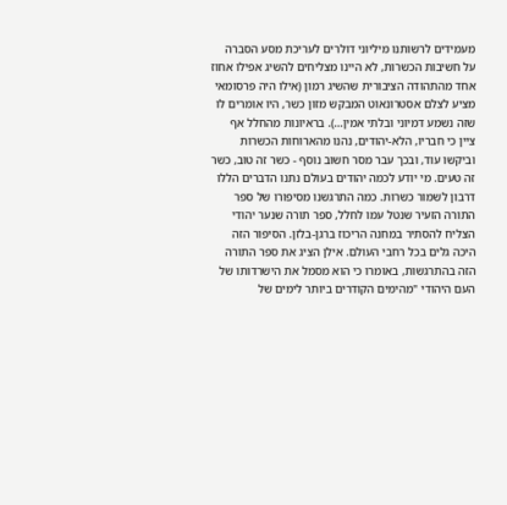מעמידים לרשותנו מיליוני דולרים לעריכת מסע הסברה על חשיבות הכשרות, לא היינו מצליחים להשיג אפילו אחוז אחד מהתהודה הציבורית שהשיג רמון (אילו היה פרסומאי מציע לצלם אסטרונאוט המבקש מזון כשר, היו אומרים לו שזה נשמע דמיוני ובלתי אמין...). בראיונות מהחלל אף ציין כי חבריו, הלא-יהודים, נהנו מהארוחות הכשרות וביקשו עוד, ובכך עבר מסר חשוב נוסף - כשר זה טוב, כשר זה טעים. מי יודע לכמה יהודים בעולם נתנו הדברים הללו דרבון לשמור כשרות. כמה התרגשנו מסיפורו של ספר התורה הזעיר שנטל עמו לחלל, ספר תורה שנער יהודי הצליח להסתיר במחנה הריכוז ברגן-בלזן. הסיפור הזה היכה גלים בכל רחבי העולם. אילן הציג את ספר התורה הזה בהתרגשות, באומרו כי הוא מסמל את הישרדותו של העם היהודי "מהימים הקודרים ביותר לימים של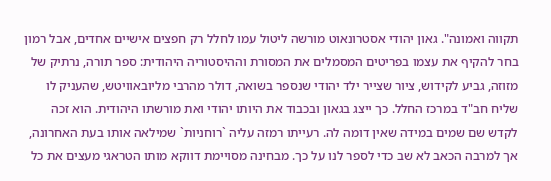תקווה ואמונה". גאון יהודי אסטרונאוט מורשה ליטול עמו לחלל רק חפצים אישיים אחדים, אבל רמון בחר להקיף את עצמו בפריטים המסמלים את המסורת וההיסטוריה היהודית: ספר תורה, נרתיק של מזוזה, גביע לקידוש, ציור שצייר ילד יהודי שנספר בשואה, דולר מהרבי מליובאוויטש, שהעניק לו שליח חב"ד במרכז החלל. כך ייצג בגאון ובכבוד את היותו יהודי ואת מורשתו היהודית. הוא זכה לקדש שם שמים במידה שאין דומה לה. רעייתו רמזה עליה `רוחניות` שמילאה אותו בעת האחרונה, אך למרבה הכאב לא שב כדי לספר לנו על כך. מבחינה מסויימת דווקא מותו הטראגי מעצים את כל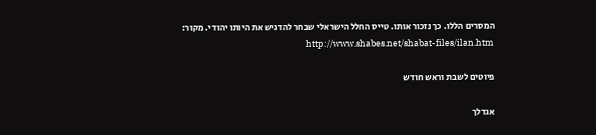המסרים הללו. כך נזכור אותו. טייס החלל הישראלי שבחר להדגיש את היותו יהודי. מקור: http://www.shabes.net/shabat-files/ilan.htm

פיוטים לשבת וראש חודש

אגדלך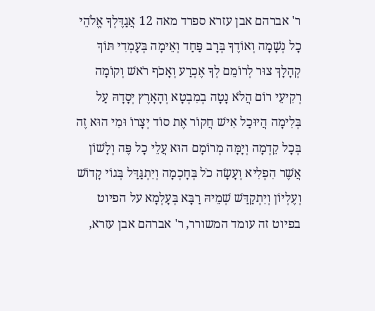ר' אברהם אבן עזרא ספרד מאה 12 אֲגַדֶּלְךָ אֱלֹהֵי כָל נְשָׁמָה וְאוֹדֶךָ בְּרָב פַּחַד וְאֵימָה בְּעָמְדִי תּוֹךְ קְהָלָךְ צוּר לְרוֹמֵם לְךָ אֶכְרַע וְאָכֹף רֹאשׁ וְקוֹמָה רְקִיעֵי רוֹם הֲלֹא נָטָה בְמִבְטָא וְהָאָרֶץ יְסָדָהּ עַל בְּלִימָה הֲיוּכַל אִישׁ חֲקוֹר אֶת סוֹד יְצָרוֹ וּמִי הוּא זֶה בְּכָל קֵדְמָה וְיָמָּה מְרוֹמָם הוּא עֲלֵי כָל פֶּה וְלָשׁוֹן אֲשֶׁר הִפְלִיא וְעָשָׂה כֹל בְּחָכְמָה וְיִתְגַּדַּל בְּגוֹי קָדוֹשׁ וְעֶלְיוֹן וְיִתְקַדַּשׁ שְׁמֵיהּ רַבָּא בְּעָלְמָא על הפיוט בפיוט זה עומד המשורר, ר' אברהם אבן עזרא,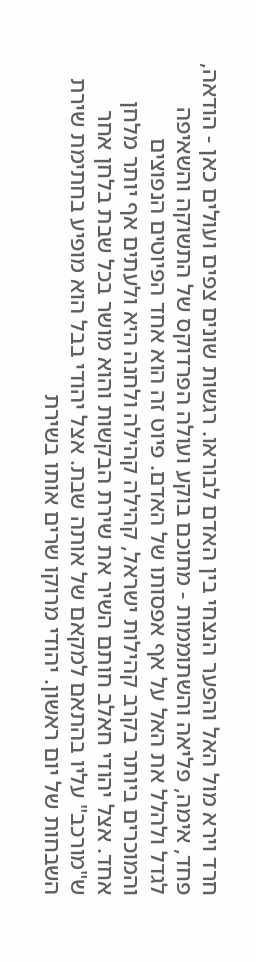חרד וירא מול האל והפער הנצחי בין האדם לבוראו. רגשות שונים צפים ועולים כאן - הודאה, פחד, אימה, פליאה והשתוממות - מתוכם בוקע ועולה הפרדוקס של התשוקה והשאיפה לגדל ולהלל את האל על אף אפסותו של האדם. פיוט זה הוא אחד הפיוטים הנפוצים והמוכרים ביותר בקרב קהילות ישראל, קהילה קהילה ולחנה היא ולעתים אף יותר מלחן אחד. אצל יהודי חאלב חותם השיר את שירת הבקשות והוא מושר בכל שבת בלחן אחר ש"מורכב" עליו בהתאם למקאם של אותה שבת. אצל יהודי בבל הוא מופיע בחתימת שירת השבחות של יום ראשון. יהודי מרוקו שרים אותו בשירת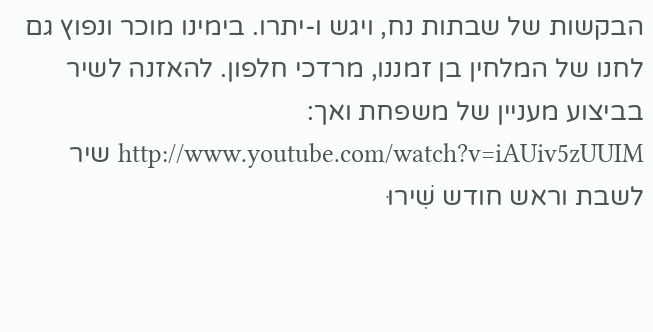הבקשות של שבתות נח, ויגש ו-יתרו. בימינו מוכר ונפוץ גם לחנו של המלחין בן זמננו, מרדכי חלפון. להאזנה לשיר בביצוע מעניין של משפחת ואך: http://www.youtube.com/watch?v=iAUiv5zUUIM שיר לשבת וראש חודש שִׁירוּ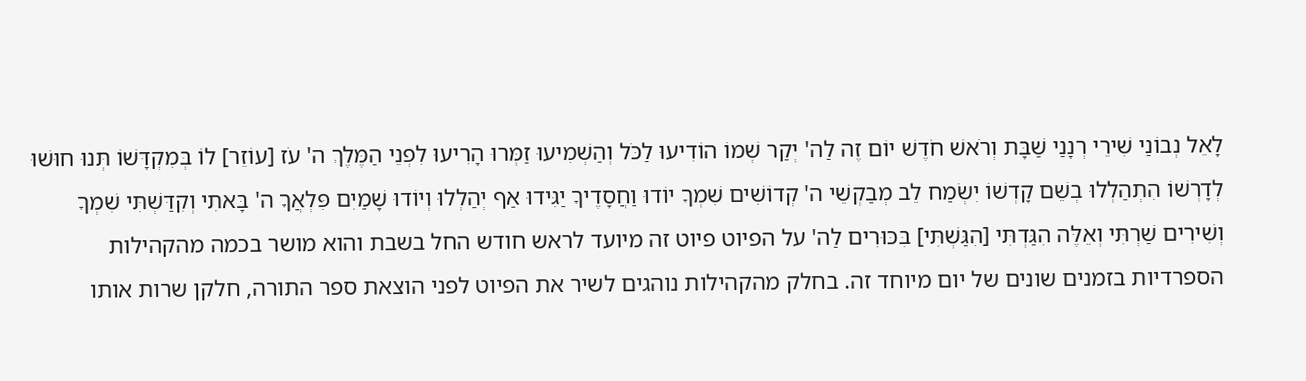לָאֵל נְבוֹנַי שִׁירֵי רְנָנַי שַׁבָּת וְרֹאשׁ חֹדֶשׁ יוֹם זֶה לַה' יְקַר שְׁמוֹ הוֹדִיעוּ לַכֹּל וְהַשְׁמִיעוּ זַמְּרוּ הָרִיעוּ לִפְנֵי הַמֶּלֶךְ ה' עֹז [עוֹזֵר] לוֹ בְּמִקְדָּשׁוֹ תְּנוּ חוּשׁוּ לְדָרְשׁוֹ הִתְהַלְלוּ בְשֵׁם קָדְשׁוֹ יִשְׂמַח לֵב מְבַקְשֵׁי ה' קְדוֹשִׁים שִׁמְךָ יוֹדוּ וַחֲסָדֶיךָ יַגִּידוּ אַף יְהַלְלוּ וְיוֹדוּ שָׁמַיִם פִּלְאֲךָ ה' בָּאתִי וְקִדַּשְׁתִּי שִׁמְךָ וְשִׁירִים שַׁרְתִּי וְאֵלֶּה הִגַּדְתִּי [הִגַּשְׁתִּי] בִּכּוּרִים לַה' על הפיוט פיוט זה מיועד לראש חודש החל בשבת והוא מושר בכמה מהקהילות הספרדיות בזמנים שונים של יום מיוחד זה. בחלק מהקהילות נוהגים לשיר את הפיוט לפני הוצאת ספר התורה, חלקן שרות אותו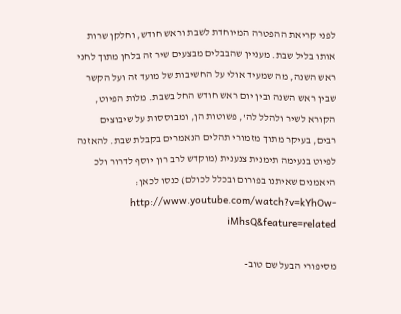לפני קריאת ההפטרה המיוחדת לשבת וראש חודש, וחלקן שרות אותו בליל שבת. מעניין שהבבלים מבצעים שיר זה בלחן מתוך לחני ראש השנה, מה שמעיד אולי על החשיבות של מועד זה ועל הקשר שבין ראש השנה ובין יום ראש חודש החל בשבת. מלות הפיוט, הקורא לשיר ולהלל לה', פשוטות הן, ומבוססות על שיבוצים רבים, בעיקר מתוך מזמורי תהלים הנאמרים בקבלת שבת. להאזנה לפיוט בנעימה תימנית צנענית (מוקדש לרב רון יוסף לדרור ולכ היאמנים שאיתנו בפורום ובכלל לכולם) כנסו לכאן: http://www.youtube.com/watch?v=kYhOw-iMhsQ&feature=related

מסיפורי הבעל שם טוב-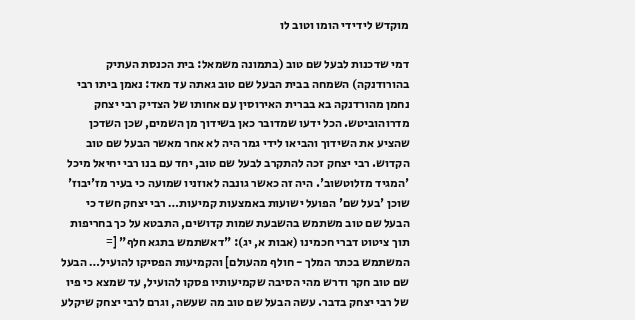מוקדש לידידי הומו וטוב לו

דמי שדכנות לבעל שם טוב (בתמונה משמאל: בית הכנסת העתיק בהורודנקה) השמחה בבית הבעל שם טוב גאתה עד מאד: נאמן ביתו רבי נחמן מהורדנקה בא בברית האירוסין עם אחותו של הצדיק רבי יצחק מדרוהוביטש. הכל ידעו שמדובר כאן בשידוך מן השמים, שכן השדכן שהציע את השידוך והביאו לידי גמר היה לא אחר מאשר הבעל שם טוב הקדוש. רבי יצחק זכה להתקרב לבעל שם טוב, יחד עם בנו רבי יחיאל מיכל 'המגיד מזלוטשוב'. היה זה כאשר גונבה לאוזניו שמועה כי בעיר מז'יבוז' שוכן 'בעל שם' הפועל ישועות באמצעות קמיעות… רבי יצחק חשד כי הבעל שם טוב משתמש בהשבעת שמות קדושים, התבטא על כך בחריפות תוך ציטוט דברי חכמינו (אבות א, יג): "דאשתמש בתגא חלף" [= המשתמש בכתר המלך - חולף מהעולם] והקמיעות הפסיקו להועיל… הבעל שם טוב חקר ודרש מהי הסיבה שקמיעותיו פסקו להועיל, עד שמצא כי פיו של רבי יצחק בדבר. עשה הבעל שם טוב מה שעשה, וגרם לרבי יצחק שיקלע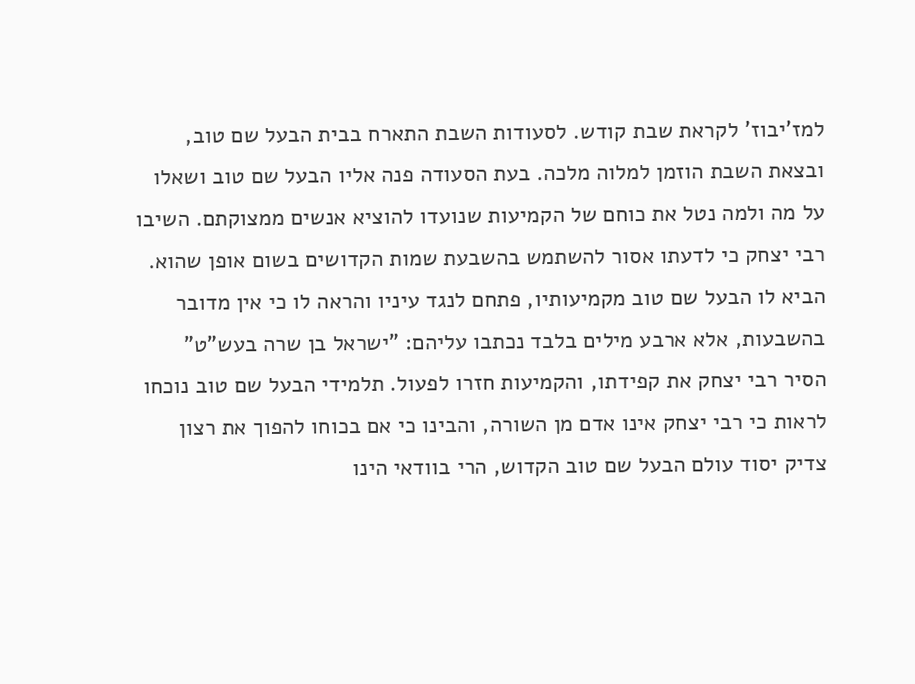למז'יבוז' לקראת שבת קודש. לסעודות השבת התארח בבית הבעל שם טוב, ובצאת השבת הוזמן למלוה מלכה. בעת הסעודה פנה אליו הבעל שם טוב ושאלו על מה ולמה נטל את כוחם של הקמיעות שנועדו להוציא אנשים ממצוקתם. השיבו רבי יצחק כי לדעתו אסור להשתמש בהשבעת שמות הקדושים בשום אופן שהוא. הביא לו הבעל שם טוב מקמיעותיו, פתחם לנגד עיניו והראה לו כי אין מדובר בהשבעות, אלא ארבע מילים בלבד נכתבו עליהם: "ישראל בן שרה בעש"ט" הסיר רבי יצחק את קפידתו, והקמיעות חזרו לפעול. תלמידי הבעל שם טוב נוכחו לראות כי רבי יצחק אינו אדם מן השורה, והבינו כי אם בכוחו להפוך את רצון צדיק יסוד עולם הבעל שם טוב הקדוש, הרי בוודאי הינו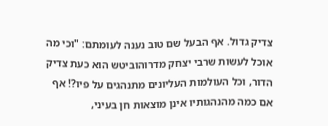צדיק גדול. אף הבעל שם טוב נענה לעומתם: "וכי מה אוכל לעשות שרבי יצחק מדרוהוביטש הוא כעת צדיק הדור, וכל העולמות העליונים מתנהגים על פיו?! אף אם כמה מהנהגותיו אינן מוצאות חן בעיני,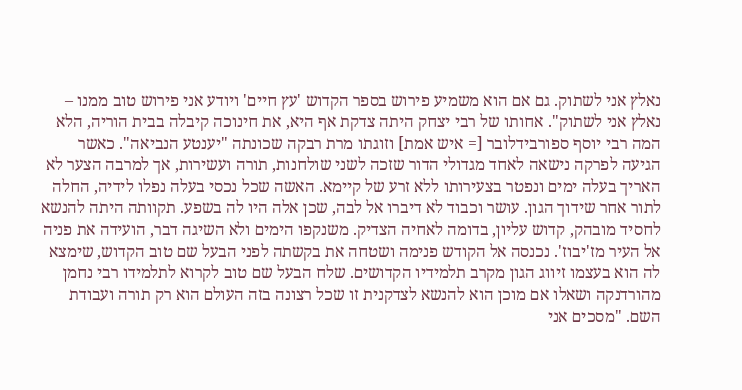נאלץ אני לשתוק. גם אם הוא משמיע פירוש בספר הקדוש 'עץ חיים' ויודע אני פירוש טוב ממנו – נאלץ אני לשתוק". אחותו של רבי יצחק היתה צדקת אף היא, את חינוכה קיבלה בבית הוריה, הלא המה רבי יוסף ספורבידלובר [= איש אמת] וזוגתו מרת רבקה שכונתה "יענטע הנביאה". כאשר הגיעה לפרקה נישאה לאחד מגדולי הדור שזכה לשני שולחנות, תורה ועשירות, אך למרבה הצער לא האריך בעלה ימים ונפטר בצעירותו ללא זרע של קיימא. האשה שכל נכסי בעלה נפלו לידיה, החלה לתור אחר שידוך הגון. עושר וכבוד לא דיברו אל לבה, שכן אלה היו לה בשפע. תקוותה היתה להנשא לחסיד מובהק, קדוש עליון, בדומה לאחיה הצדיק. משנקפו הימים ולא השיגה דבר, הועידה את פניה אל העיר מז'יבוז'. נכנסה אל הקודש פנימה ושטחה את בקשתה לפני הבעל שם טוב הקדוש, שימצא לה הוא בעצמו זיווג הגון מקרב תלמידיו הקדושים. שלח הבעל שם טוב לקרוא לתלמידו רבי נחמן מהורדנקה ושאלו אם מוכן הוא להנשא לצדקנית זו שכל רצונה בזה העולם הוא רק תורה ועבודת השם. "מסכים אני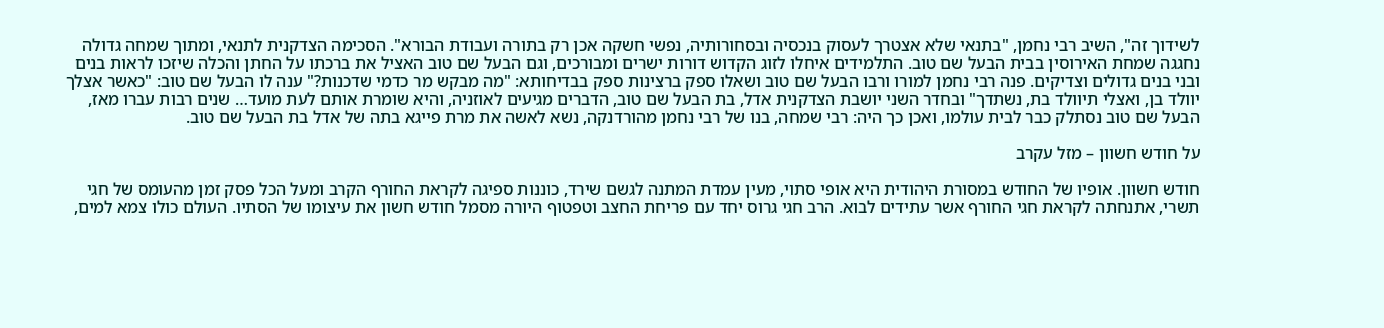לשידוך זה", השיב רבי נחמן, "בתנאי שלא אצטרך לעסוק בנכסיה ובסחורותיה, נפשי חשקה אכן רק בתורה ועבודת הבורא". הסכימה הצדקנית לתנאי, ומתוך שמחה גדולה נחגגה שמחת האירוסין בבית הבעל שם טוב. התלמידים איחלו לזוג הקדוש דורות ישרים ומבורכים, וגם הבעל שם טוב האציל את ברכתו על החתן והכלה שיזכו לראות בנים ובני בנים גדולים וצדיקים. פנה רבי נחמן למורו ורבו הבעל שם טוב ושאלו ספק ברצינות ספק בבדיחותא: "מה מבקש מר כדמי שדכנות?" ענה לו הבעל שם טוב: "כאשר אצלך יוולד בן, ואצלי תיוולד בת, נשתדך" ובחדר השני יושבת הצדקנית אדל, בת הבעל שם טוב, הדברים מגיעים לאוזניה, והיא שומרת אותם לעת מועד… שנים רבות עברו מאז, הבעל שם טוב נסתלק כבר לבית עולמו, ואכן כך היה: רבי שמחה, בנו של רבי נחמן מהורדנקה, נשא לאשה את מרת פייגא בתה של אדל בת הבעל שם טוב.

על חודש חשוון – מזל עקרב

חודש חשוון. אופיו של החודש במסורת היהודית היא אופי סתוי, מעין עמדת המתנה לגשם שירד, כוננות ספיגה לקראת החורף הקרב ומעל הכל פסק זמן מהעומס של חגי תשרי, אתנחתה לקראת חגי החורף אשר עתידים לבוא. הרב חגי גרוס יחד עם פריחת החצב וטפטוף היורה מסמל חודש חשון את עיצומו של הסתיו. העולם כולו צמא למים,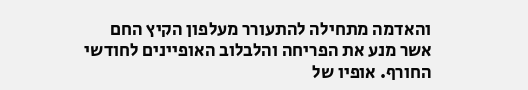והאדמה מתחילה להתעורר מעלפון הקיץ החם אשר מנע את הפריחה והלבלוב האופיינים לחודשי החורף. אופיו של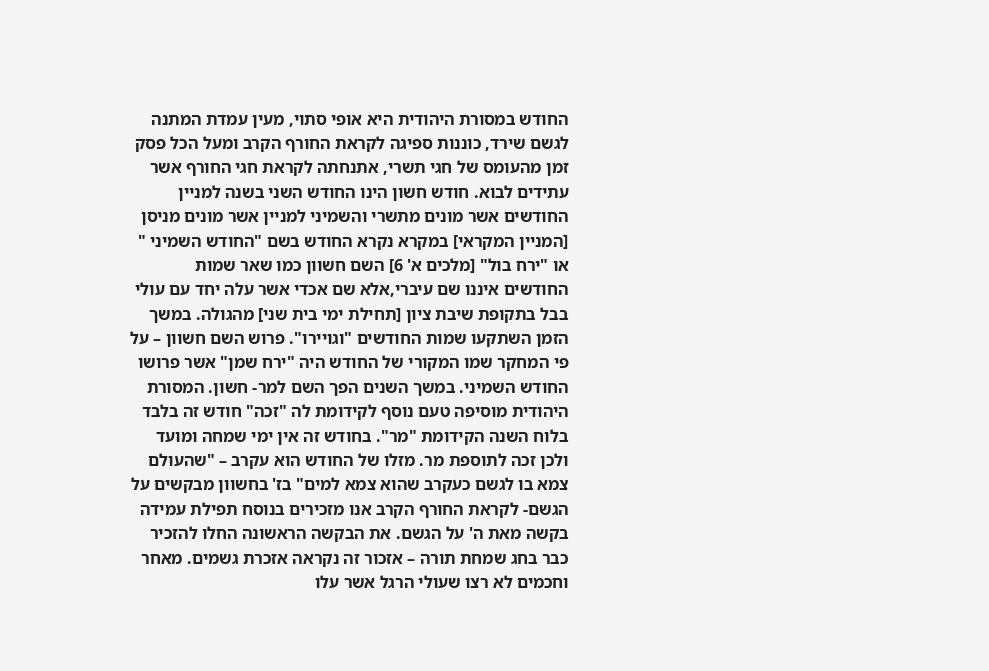החודש במסורת היהודית היא אופי סתוי, מעין עמדת המתנה לגשם שירד, כוננות ספיגה לקראת החורף הקרב ומעל הכל פסק זמן מהעומס של חגי תשרי, אתנחתה לקראת חגי החורף אשר עתידים לבוא. חודש חשון הינו החודש השני בשנה למניין החודשים אשר מונים מתשרי והשמיני למניין אשר מונים מניסן [המניין המקראי] במקרא נקרא החודש בשם "החודש השמיני " או "ירח בול" [מלכים א' 6] השם חשוון כמו שאר שמות החודשים איננו שם עיברי,אלא שם אכדי אשר עלה יחד עם עולי בבל בתקופת שיבת ציון [תחילת ימי בית שני] מהגולה. במשך הזמן השתקעו שמות החודשים "וגויירו". פרוש השם חשוון – על פי המחקר שמו המקורי של החודש היה "ירח שמן" אשר פרושו החודש השמיני. במשך השנים הפך השם למר- חשון. המסורת היהודית מוסיפה טעם נוסף לקידומת לה "זכה" חודש זה בלבד בלוח השנה הקידומת "מר". בחודש זה אין ימי שמחה ומועד ולכן זכה לתוספת מר. מזלו של החודש הוא עקרב – "שהעולם צמא בו לגשם כעקרב שהוא צמא למים" בז' בחשוון מבקשים על הגשם- לקראת החורף הקרב אנו מזכירים בנוסח תפילת עמידה בקשה מאת ה' על הגשם. את הבקשה הראשונה החלו להזכיר כבר בחג שמחת תורה – אזכור זה נקראה אזכרת גשמים. מאחר וחכמים לא רצו שעולי הרגל אשר עלו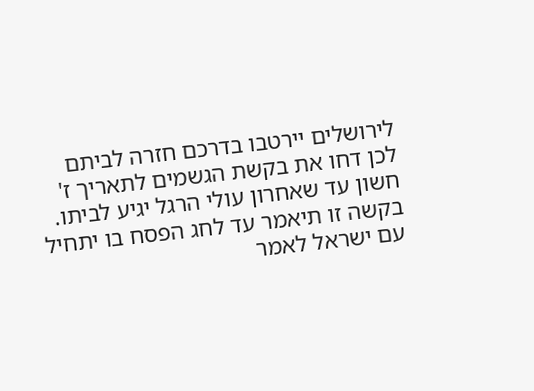לירושלים יירטבו בדרכם חזרה לביתם לכן דחו את בקשת הגשמים לתאריך ז' חשון עד שאחרון עולי הרגל יגיע לביתו. בקשה זו תיאמר עד לחג הפסח בו יתחיל עם ישראל לאמר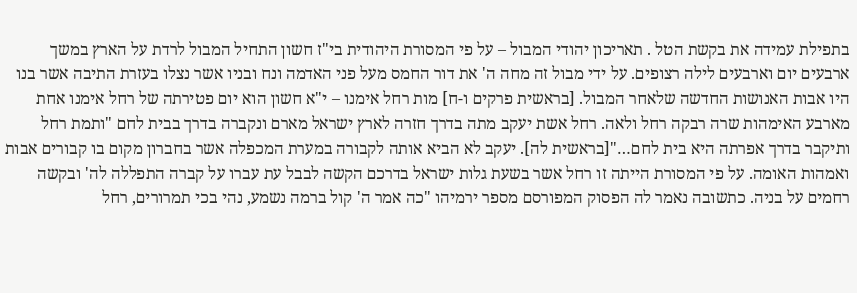בתפילת עמידה את בקשת הטל . תאריכון יהודי המבול – על פי המסורת היהודית בי"ז חשון התחיל המבול לרדת על הארץ במשך ארבעים יום וארבעים לילה רצופים. על ידי מבול זה מחה ה' את דור החמס מעל פני האדמה ונח ובניו אשר נצלו בעזרת התיבה אשר בנו היו אבות האנושות החדשה שלאחר המבול. [בראשית פרקים ו-ח] מות רחל אימנו – י"א חשון הוא יום פטירתה של רחל אימנו אחת מארבע האימהות שרה רבקה רחל ולאה. רחל אשת יעקב מתה בדרך חזרה לארץ ישראל מארם ונקברה בדרך בבית לחם "ותמת רחל ותיקבר בדרך אפרתה היא בית לחם…"[בראשית לה]. יעקב לא הביא אותה לקבורה במערת המכפלה אשר בחברון מקום בו קבורים אבות ואמהות האומה. על פי המסורת הייתה זו רחל אשר בשעת גלות ישראל בדרכם הקשה לבבל עת עברו על קברה התפללה לה' ובקשה רחמים על בניה. כתשובה נאמר לה הפסוק המפורסם מספר ירמיהו "כה אמר ה' קול ברמה נשמע, נהי בכי תמרורים, רחל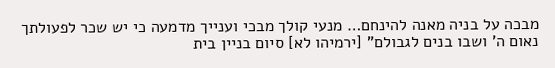מבכה על בניה מאנה להינחם… מנעי קולך מבכי וענייך מדמעה כי יש שכר לפעולתך נאום ה' ושבו בנים לגבולם" [ירמיהו לא] סיום בניין בית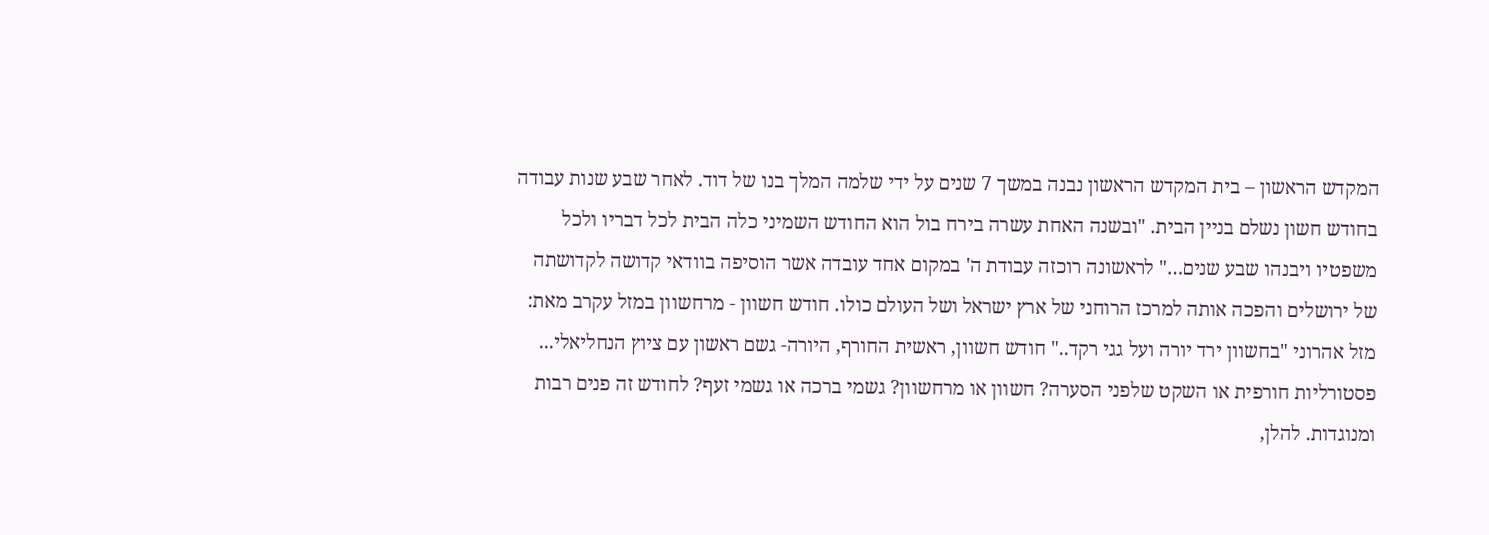המקדש הראשון – בית המקדש הראשון נבנה במשך 7 שנים על ידי שלמה המלך בנו של דוד. לאחר שבע שנות עבודה בחודש חשון נשלם בניין הבית. "ובשנה האחת עשרה בירח בול הוא החודש השמיני כלה הבית לכל דבריו ולכל משפטיו ויבנהו שבע שנים…" לראשונה רוכזה עבודת ה' במקום אחד עובדה אשר הוסיפה בוודאי קדושה לקדושתה של ירושלים והפכה אותה למרכז הרוחני של ארץ ישראל ושל העולם כולו. חודש חשוון - מרחשוון במזל עקרב מאת: מזל אהרוני "בחשוון ירד יורה ועל גגי רקד.." חודש חשוון, ראשית החורף, היורה- גשם ראשון עם ציוץ הנחליאלי... פסטורליות חורפית או השקט שלפני הסערה? חשוון או מרחשוון? גשמי ברכה או גשמי זעף? לחודש זה פנים רבות ומנוגדות. להלן,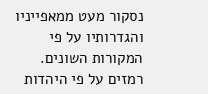נסקור מעט ממאפייניו והגדרותיו על פי המקורות השונים. רמזים על פי היהדות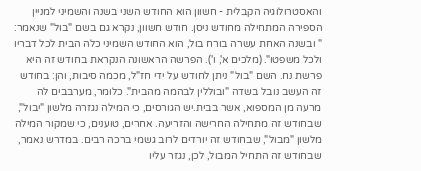והאסטרולוגיה הקבלית - חשוון הוא החודש השני בשנה והשמיני למניין הספירה המתחילה מחודש ניסן. חודש חשוון, נקרא גם בשם "בול" שנאמר: " ובשנה האחת עשרה בורח בול, הוא החודש השמיני כלה הבית לכל דבריו ולכל משפטו". (מלכים א', ו'). הפרשה הראשונה הנקראת בחודש זה היא פרשת נח. השם "בול" ניתן לחודש על ידי חז"ל, מכמה סיבות, והן: בחודש זה העשב נובל בשדה "ובוללין לבהמה מהבית". כלומר, מערבבים לה מרעה מן המספוא, אשר בבית.יש הגורסים, כי המילה נגזרה מלשון "יבול", שבחודש זה מתחילה החרישה והזריעה. אחרים, טוענים, כי שמקור המילה מלשון "מבול", שבחודש זה יורדים לרוב גשמי ברכה רבים. במדרש נאמר, שבחודש זה התחיל המבול, לכן, נגזר עליו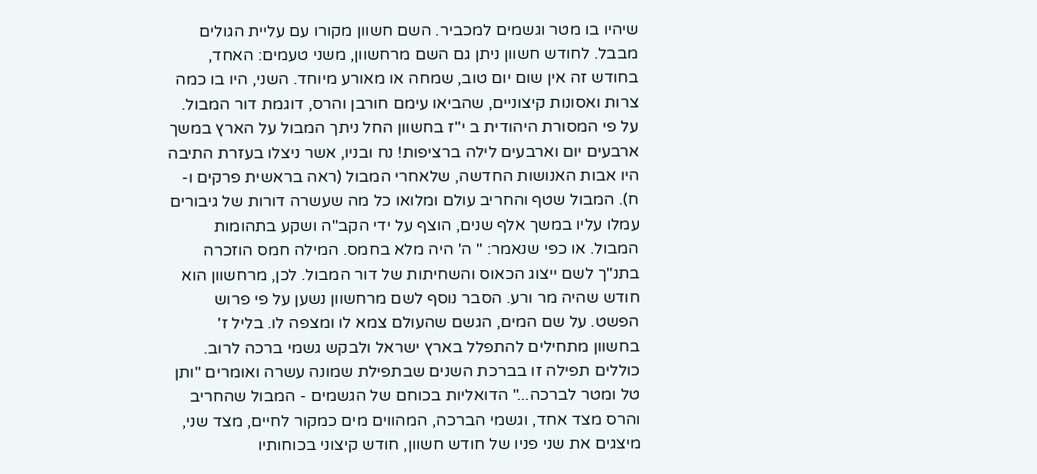שיהיו בו מטר וגשמים למכביר. השם חשוון מקורו עם עליית הגולים מבבל. לחודש חשוון ניתן גם השם מרחשוון, משני טעמים: האחד, בחודש זה אין שום יום טוב, שמחה או מאורע מיוחד. השני, היו בו כמה צרות ואסונות קיצוניים, שהביאו עימם חורבן והרס, דוגמת דור המבול. על פי המסורת היהודית ב י"ז בחשוון החל ניתך המבול על הארץ במשך ארבעים יום וארבעים לילה ברציפות! נח ובניו, אשר ניצלו בעזרת התיבה היו אבות האנושות החדשה, שלאחרי המבול (ראה בראשית פרקים ו-ח). המבול שטף והחריב עולם ומלואו כל מה שעשרה דורות של גיבורים עמלו עליו במשך אלף שנים, הוצף על ידי הקב"ה ושקע בתהומות המבול. או כפי שנאמר: " ה' היה מלא בחמס. המילה חמס הוזכרה בתנ"ך לשם ייצוג הכאוס והשחיתות של דור המבול. לכן, מרחשוון הוא חודש שהיה מר ורע. הסבר נוסף לשם מרחשוון נשען על פי פרוש הפשט. על שם המים, הגשם שהעולם צמא לו ומצפה לו. בליל ז' בחשוון מתחילים להתפלל בארץ ישראל ולבקש גשמי ברכה לרוב. כוללים תפילה זו בברכת השנים שבתפילת שמונה עשרה ואומרים "ותן טל ומטר לברכה..." הדואליות בכוחם של הגשמים - המבול שהחריב והרס מצד אחד, וגשמי הברכה, המהווים מים כמקור לחיים, מצד שני, מיצגים את שני פניו של חודש חשוון, חודש קיצוני בכוחותיו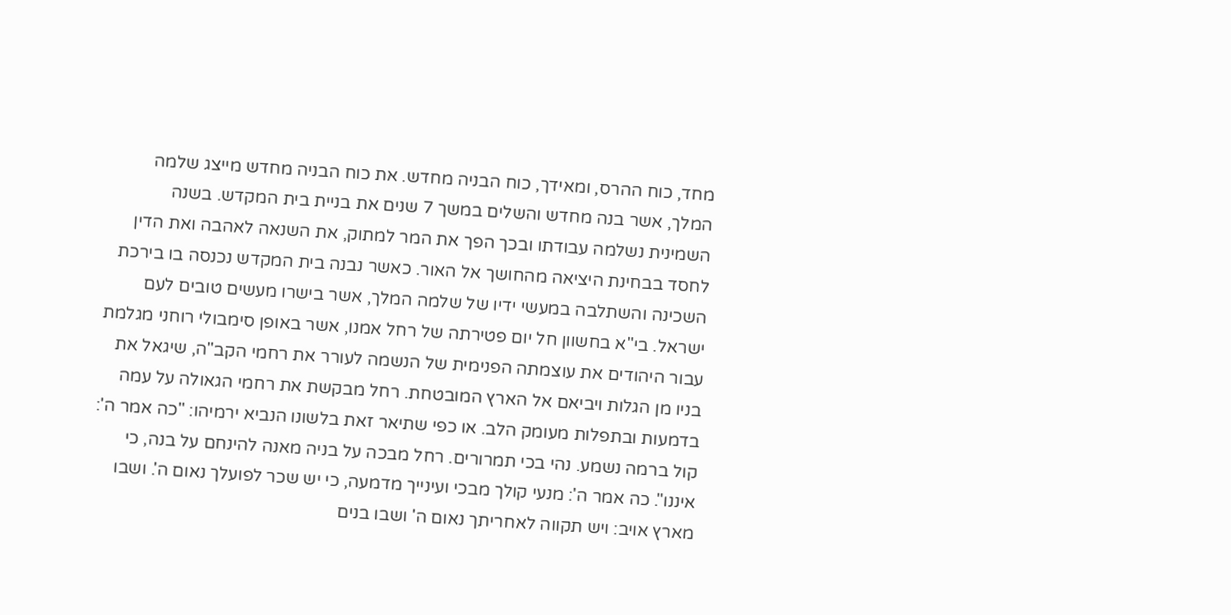מחד, כוח ההרס, ומאידך, כוח הבניה מחדש. את כוח הבניה מחדש מייצג שלמה המלך, אשר בנה מחדש והשלים במשך 7 שנים את בניית בית המקדש. בשנה השמינית נשלמה עבודתו ובכך הפך את המר למתוק, את השנאה לאהבה ואת הדין לחסד בבחינת היציאה מהחושך אל האור. כאשר נבנה בית המקדש נכנסה בו בירכת השכינה והשתלבה במעשי ידיו של שלמה המלך, אשר בישרו מעשים טובים לעם ישראל. בי"א בחשוון חל יום פטירתה של רחל אמנו, אשר באופן סימבולי רוחני מגלמת עבור היהודים את עוצמתה הפנימית של הנשמה לעורר את רחמי הקב"ה, שיגאל את בניו מן הגלות ויביאם אל הארץ המובטחת. רחל מבקשת את רחמי הגאולה על עמה בדמעות ובתפלות מעומק הלב. או כפי שתיאר זאת בלשונו הנביא ירמיהו: "כה אמר ה': קול ברמה נשמע. נהי בכי תמרורים. רחל מבכה על בניה מאנה להינחם על בנה, כי איננו". כה אמר ה': מנעי קולך מבכי ועינייך מדמעה, כי יש שכר לפועלך נאום ה'. ושבו מארץ אויב: ויש תקווה לאחריתך נאום ה' ושבו בנים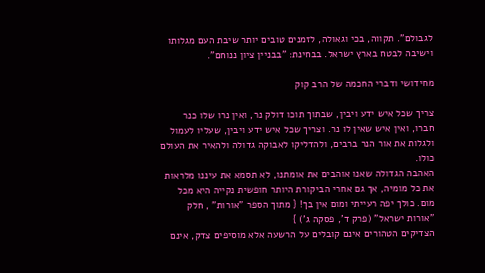לגבולם". תקווה, בכי וגאולה, לזמנים טובים יותר שיבת העם מגלותו וישיבה לבטח בארץ ישראל. בבחינת: "בבניין ציון ננוחם".

מחידושי ודברי החכמה של הרב קוק

צריך שכל איש ידע ויבין, שבתוך תוכו דולק נר, ואין נרו שלו כנר חברו, ואין איש שאין לו נר. וצריך שכל איש ידע ויבין, שעליו לעמול ולגלות את אור הנר ברבים, ולהדליקו לאבוקה גדולה ולהאיר את העולם כולו.
האהבה הגדולה שאנו אוהבים את אומתנו, לא תסמא את עיננו מלראות את כל מומיה, אך גם אחרי הביקורת היותר חופשית נקייה היא מכל מום. כולך יפה רעייתי ומום אין בך! { מתוך הספר "אורות" , חלק "אורות ישראל" (פרק ד', פסקה ג') }
הצדיקים הטהורים אינם קובלים על הרשעה אלא מוסיפים צדק, אינם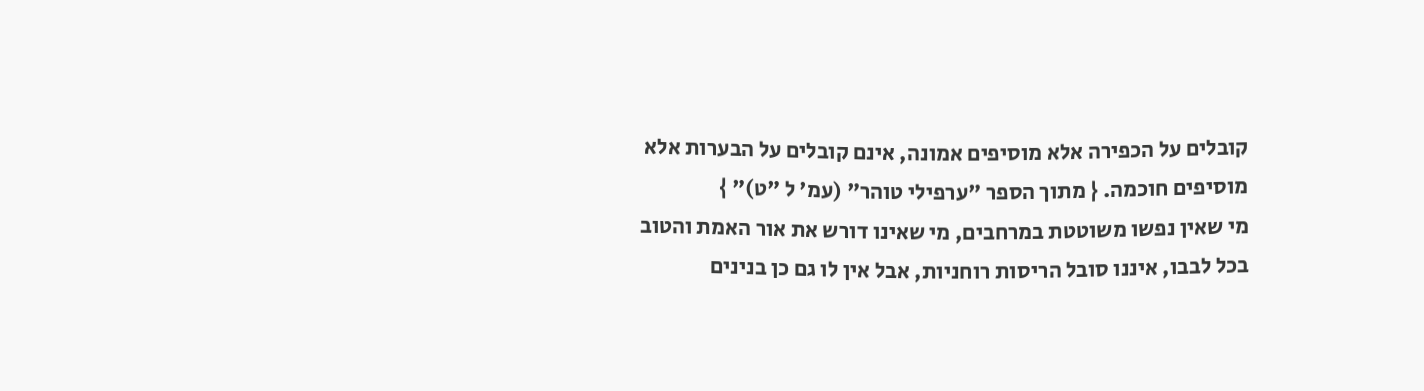קובלים על הכפירה אלא מוסיפים אמונה, אינם קובלים על הבערות אלא מוסיפים חוכמה. { מתוך הספר "ערפילי טוהר" (עמ' ל "ט)" }
מי שאין נפשו משוטטת במרחבים, מי שאינו דורש את אור האמת והטוב בכל לבבו, איננו סובל הריסות רוחניות, אבל אין לו גם כן בנינים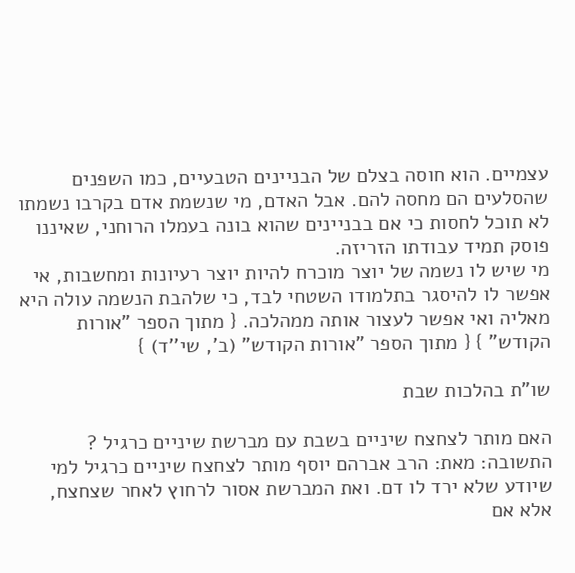עצמיים. הוא חוסה בצלם של הבניינים הטבעיים, כמו השפנים שהסלעים הם מחסה להם. אבל האדם, מי שנשמת אדם בקרבו נשמתו לא תוכל לחסות כי אם בבניינים שהוא בונה בעמלו הרוחני, שאיננו פוסק תמיד עבודתו הזריזה.
מי שיש לו נשמה של יוצר מוכרח להיות יוצר רעיונות ומחשבות, אי אפשר לו להיסגר בתלמודו השטחי לבד, כי שלהבת הנשמה עולה היא מאליה ואי אפשר לעצור אותה ממהלכה. { מתוך הספר "אורות הקודש" } { מתוך הספר "אורות הקודש" (ב', שי''ד) }

שו"ת בהלכות שבת

האם מותר לצחצח שיניים בשבת עם מברשת שיניים כרגיל ? התשובה: מאת: הרב אברהם יוסף מותר לצחצח שיניים כרגיל למי שיודע שלא ירד לו דם. ואת המברשת אסור לרחוץ לאחר שצחצח, אלא אם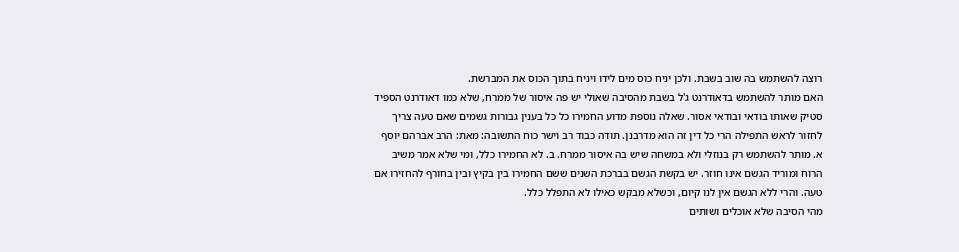רוצה להשתמש בה שוב בשבת. ולכן יניח כוס מים לידו ויניח בתוך הכוס את המברשת.
האם מותר להשתמש בדאודרנט ג'ל בשבת מהסיבה שאולי יש פה איסור של ממרח, שלא כמו דאודרנט הספיד סטיק שאותו בודאי ובודאי אסור. שאלה נוספת מדוע החמירו כל כל בענין גבורות גשמים שאם טעה צריך לחזור לראש התפילה הרי כל דין זה הוא מדרבנן. תודה כבוד רב וישר כוח התשובה: מאת: הרב אברהם יוסף א. מותר להשתמש רק בנוזלי ולא במשחה שיש בה איסור ממרח. ב. לא החמירו כלל, ומי שלא אמר משיב הרוח ומוריד הגשם אינו חוזר. יש בקשת הגשם בברכת השנים ששם החמירו בין בקיץ ובין בחורף להחזירו אם טעה. והרי ללא הגשם אין לנו קיום, וכשלא מבקש כאילו לא התפלל כלל.
מהי הסיבה שלא אוכלים ושותים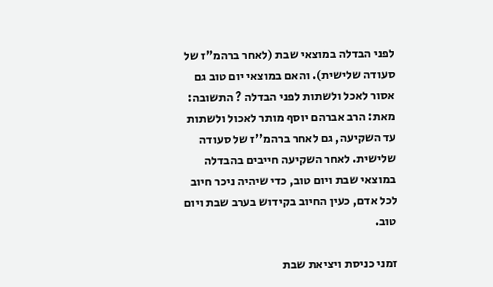לפני הבדלה במוצאי שבת (לאחר ברהמ"ז של סעודה שלישית). והאם במוצאי יום טוב גם אסור לאכל ולשתות לפני הבדלה ? התשובה: מאת: הרב אברהם יוסף מותר לאכול ולשתות עד השקיעה, גם לאחר ברהמ''ז של סעודה שלישית. לאחר השקיעה חייבים בהבדלה במוצאי שבת ויום טוב, כדי שיהיה ניכר חיוב לכל אדם, כעין החיוב בקידוש בערב שבת ויום טוב.

זמני כניסת ויציאת שבת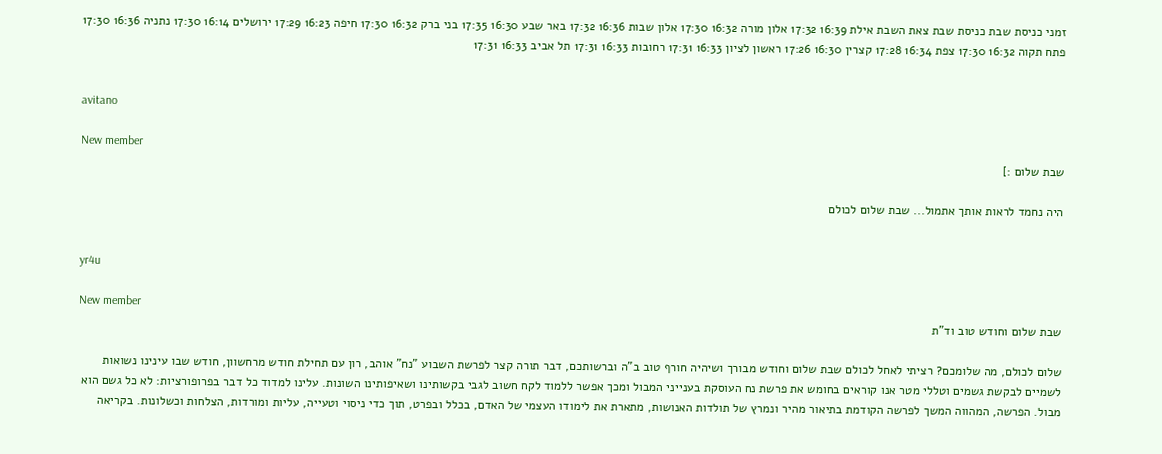זמני כניסת שבת כניסת שבת צאת השבת אילת 16:39 17:32 אלון מורה 16:32 17:30 אלון שבות 16:36 17:32 באר שבע 16:30 17:35 בני ברק 16:32 17:30 חיפה 16:23 17:29 ירושלים 16:14 17:30 נתניה 16:36 17:30 פתח תקוה 16:32 17:30 צפת 16:34 17:28 קצרין 16:30 17:26 ראשון לציון 16:33 17:31 רחובות 16:33 17:31 תל אביב 16:33 17:31


avitano

New member
שבת שלום :]

היה נחמד לראות אותך אתמול... שבת שלום לכולם


yr4u

New member
שבת שלום וחודש טוב וד"ת

שלום לכולם, מה שלומכם? רציתי לאחל לכולם שבת שלום וחודש מבורך ושיהיה חורף טוב ב"ה וברשותכם, דבר תורה קצר לפרשת השבוע "נח" אוהב, רון עם תחילת חודש מרחשוון, חודש שבו עינינו נשואות לשמיים לבקשת גשמים וטללי מטר אנו קוראים בחומש את פרשת נח העוסקת בענייני המבול ומכך אפשר ללמוד לקח חשוב לגבי בקשותינו ושאיפותינו השונות. עלינו למדוד כל דבר בפרופורציות: לא כל גשם הוא מבול. הפרשה, המהווה המשך לפרשה הקודמת בתיאור מהיר ונמרץ של תולדות האנושות, מתארת את לימודו העצמי של האדם, בכלל ובפרט, תוך כדי ניסוי וטעייה, עליות ומורדות, הצלחות וכשלונות. בקריאה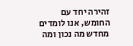זהירה יחד עם החומש, אנו לומדים מחדש מה נכון ומה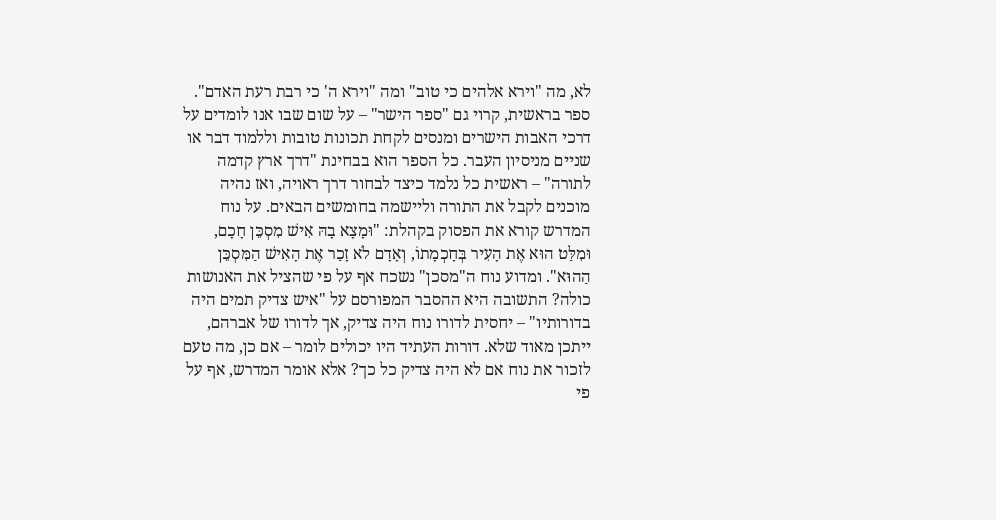לא, מה "וירא אלהים כי טוב" ומה "וירא ה' כי רבת רעת האדם". ספר בראשית, קרוי גם "ספר הישר" – על שום שבו אנו לומדים על דרכי האבות הישרים ומנסים לקחת תכונות טובות וללמוד דבר או שניים מניסיון העבר. כל הספר הוא בבחינת "דרך ארץ קדמה לתורה" – ראשית כל נלמד כיצד לבחור דרך ראויה, ואז נהיה מוכנים לקבל את התורה וליישמה בחומשים הבאים. על נוח המדרש קורא את הפסוק בקהלת: "וּמָצָא בָהּ אִישׁ מִסְכֵּן חָכָם, וּמִלַּט הוּא אֶת הָעִיר בְּחָכְמָתוֹ, וְאָדָם לֹא זָכַר אֶת הָאִישׁ הַמִּסְכֵּן הַהוּא". ומדוע נוח ה"מסכן" נשכח אף על פי שהציל את האנושות כולה? התשובה היא ההסבר המפורסם על "איש צדיק תמים היה בדורותיו" – יחסית לדורו נוח היה צדיק, אך לדורו של אברהם, ייתכן מאוד שלא. דורות העתיד היו יכולים לומר – אם כן, מה טעם לזכור את נוח אם לא היה צדיק כל כך? אלא אומר המדרש, אף על פי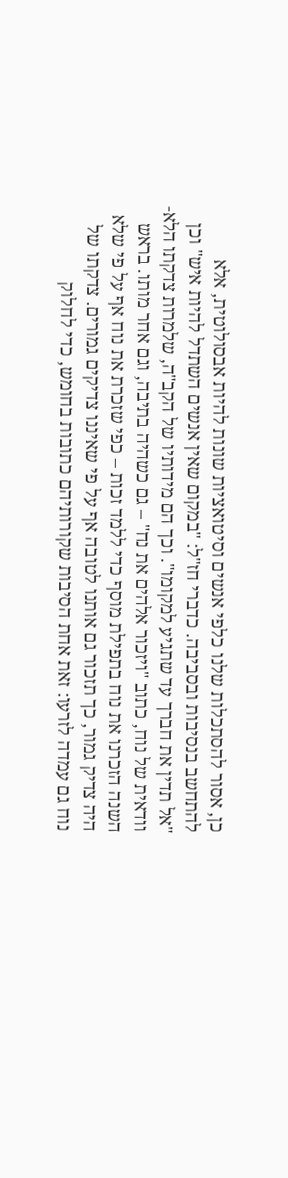כן, אסור להסתכלות שלנו כלפי אנשים וסיטואציות שונות להיות אבסולוטית, אלא להתחשב בנסיבות ובסביבה. כדברי חז"ל: "במקום שאין אנשים השתדל להיות איש" וכן "אל תדין את חברך עד שתגיע למקומו". וכך הם מידותיו של הקב"ה, שלמרות צדקתו הלא-וודאית של נוח, כתוב "ויזכור אלהים את נח" – גם כשהיה בתיבה, וגם אחר מותו. בראש השנה הזכרנו את נוח בתפילת מוסף כדי ללמד זכות – כפי שזכרת את נוח אף על פי שלא היה צדיק גמור, כך תזכור גם אותנו לטובה אף על פי שאיננו צדיקים גמורים. צדקתו של נוח גם עמדה לזרעו: זאת אחת הסיבות שקורותיהם כתובות בחומש, כדי לחלוק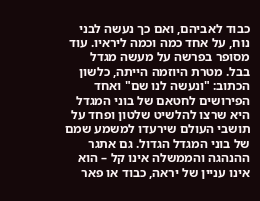כבוד לאביהם, ואם כך נעשה לבני נוח, על אחד כמה וכמה ליראיו. עוד מסופר בפרשה על מעשה מגדל בבל. מטרת היוזמה הייתה, כלשון הכתוב: "ונעשה לנו שם" ואחד הפירושים לחטאם של בוני המגדל היא שרצו להלשיט שלטון ופחד על תושבי העולם שירעדו למשמע שמם של בוני המגדל הגדול. גם אתגר ההנהגה והממשלה אינו קל – הוא אינו עניין של יראה, כבוד או פאר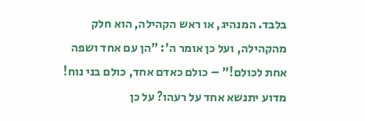בלבד. המנהיג, או ראש הקהילה, הוא חלק מהקהילה, ועל כן אומר ה': "הן עם אחד ושפה אחת לכולם!" – כולם כאדם אחד, כולם בני נוח! מדוע יתנשא אחד על רעהו? על כן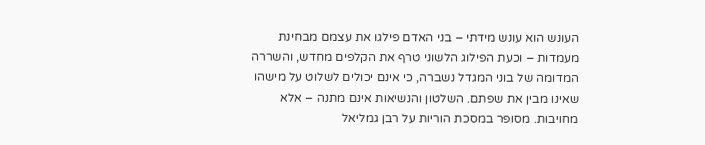העונש הוא עונש מידתי – בני האדם פילגו את עצמם מבחינת מעמדות – וכעת הפילוג הלשוני טרף את הקלפים מחדש, והשררה המדומה של בוני המגדל נשברה, כי אינם יכולים לשלוט על מישהו שאינו מבין את שפתם. השלטון והנשיאות אינם מתנה – אלא מחויבות. מסופר במסכת הוריות על רבן גמליאל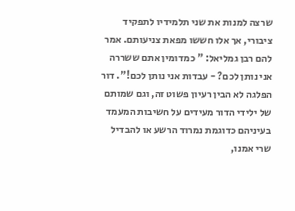שרצה למנות את שני תלמידיו לתפקיד ציבורי, אך אלו חששו מפאת צניעותם. אמר להם רבן גמליאל: " כמדומין אתם ששררה אני נותן לכם? - עבדות אני נותן לכם!". דור הפלגה לא הבין רעיון פשוט זה, וגם שמותם של ילידי הדור מעידים על חשיבות המעמד בעיניהם כדוגמת נמרוד הרשע או להבדיל שרי אמנו,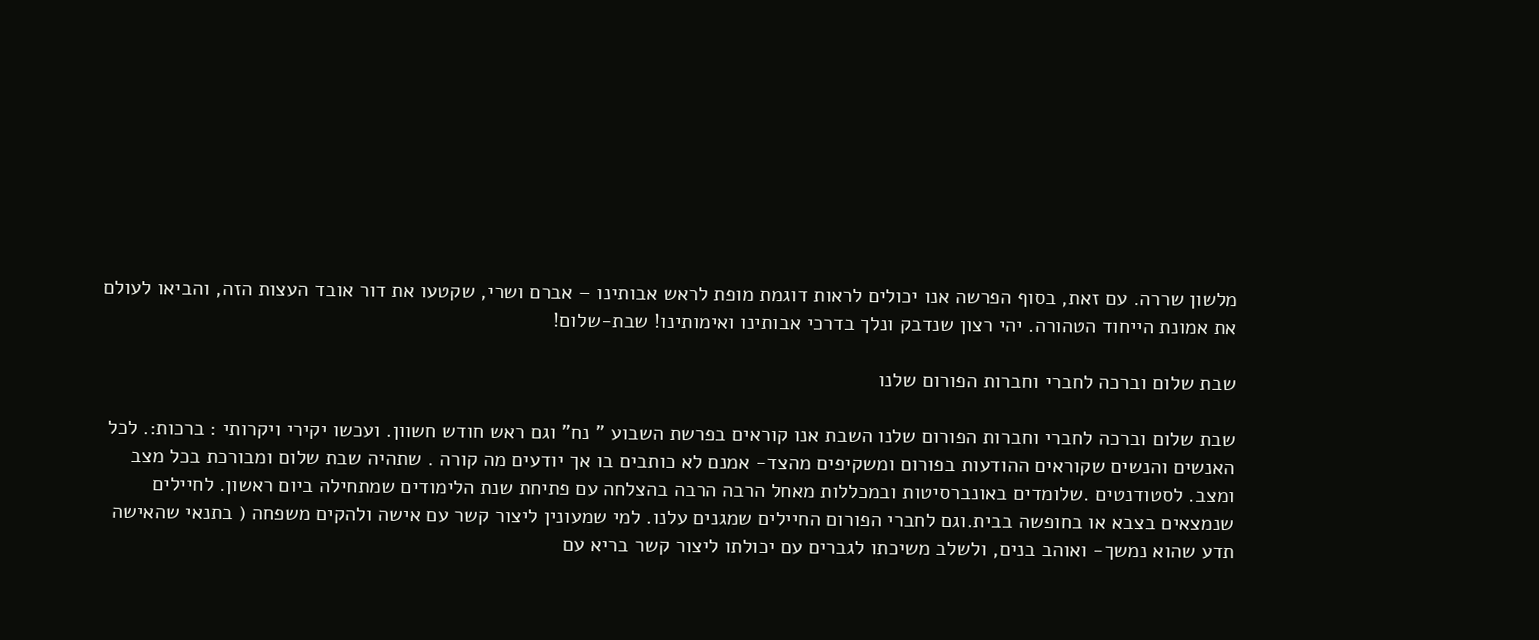מלשון שררה. עם זאת, בסוף הפרשה אנו יכולים לראות דוגמת מופת לראש אבותינו – אברם ושרי, שקטעו את דור אובד העצות הזה, והביאו לעולם את אמונת הייחוד הטהורה. יהי רצון שנדבק ונלך בדרכי אבותינו ואימותינו! שבת-שלום!

שבת שלום וברכה לחברי וחברות הפורום שלנו

שבת שלום וברכה לחברי וחברות הפורום שלנו השבת אנו קוראים בפרשת השבוע " נח" וגם ראש חודש חשוון. ועכשו יקירי ויקרותי : ברכות:. לכל האנשים והנשים שקוראים ההודעות בפורום ומשקיפים מהצד- אמנם לא כותבים בו אך יודעים מה קורה . שתהיה שבת שלום ומבורכת בכל מצב ומצב. לסטודנטים .שלומדים באונברסיטות ובמכללות מאחל הרבה הרבה בהצלחה עם פתיחת שנת הלימודים שמתחילה ביום ראשון. לחיילים שנמצאים בצבא או בחופשה בבית.וגם לחברי הפורום החיילים שמגנים עלנו. למי שמעונין ליצור קשר עם אישה ולהקים משפחה ( בתנאי שהאישה תדע שהוא נמשך- ואוהב בנים, ולשלב משיכתו לגברים עם יכולתו ליצור קשר בריא עם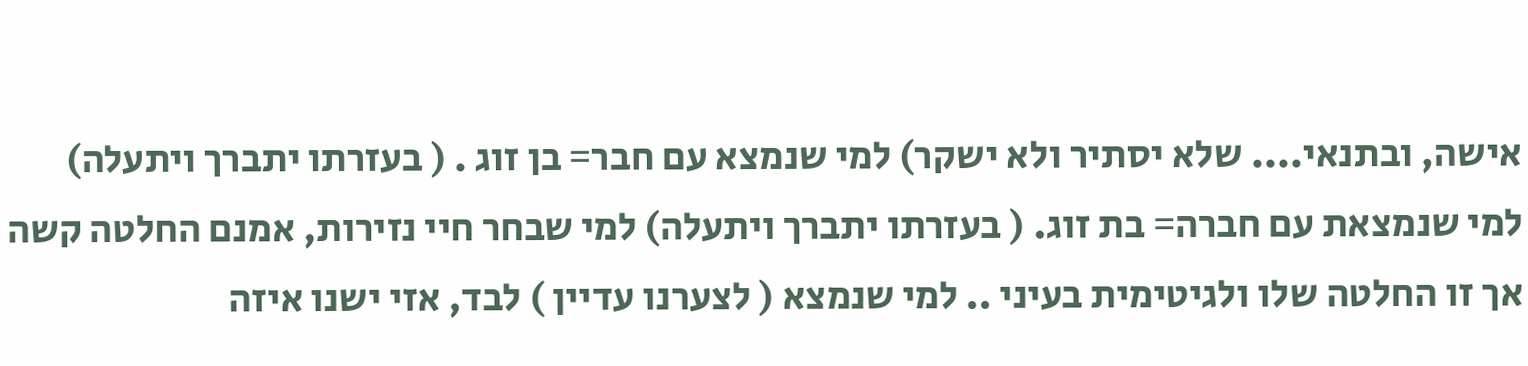אישה, ובתנאי.... שלא יסתיר ולא ישקר) למי שנמצא עם חבר= בן זוג . ( בעזרתו יתברך ויתעלה) למי שנמצאת עם חברה= בת זוג. ( בעזרתו יתברך ויתעלה) למי שבחר חיי נזירות, אמנם החלטה קשה אך זו החלטה שלו ולגיטימית בעיני .. למי שנמצא ( לצערנו עדיין ) לבד, אזי ישנו איזה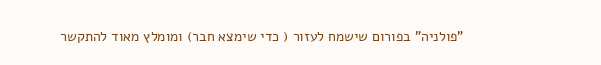"פולניה" בפורום שישמח לעזור ( כדי שימצא חבר) ומומלץ מאוד להתקשר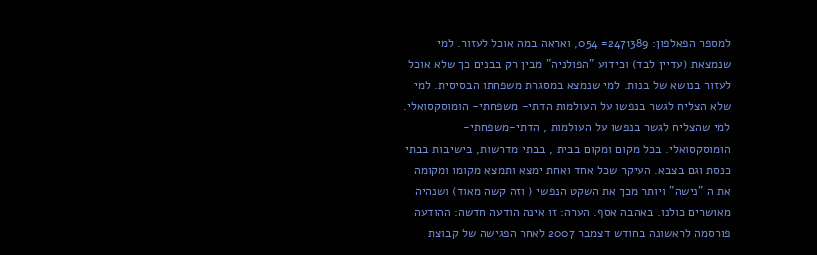למספר הפאלפון: 2471389= 054, ואראה במה אוכל לעזור. למי שנמצאת (עדיין לבד) וכידוע "הפולניה" מבין רק בבנים כך שלא אוכל לעזור בנושא של בנות. למי שנמצא במסגרת משפחתו הבסיסית. למי שלא הצליח לגשר בנפשו על העולמות הדתי- משפחתי- הומוסקסואלי. למי שהצליח לגשר בנפשו על העולמות , הדתי-משפחתי- הומוסקסואלי. בכל מקום ומקום בבית , בבתי מדרשות, בישיבות בבתי כנסת וגם בצבא. העיקר שכל אחד ואחת ימצא ותמצא מקומו ומקומה את ה "נישה" ויותר מכך את השקט הנפשי ( וזה קשה מאוד) ושנהיה מאושרים כולנו. באהבה אסף. הערה: זו אינה הודעה חדשה: ההודעה פורסמה לראשונה בחודש דצמבר 2007 לאחר הפגישה של קבוצת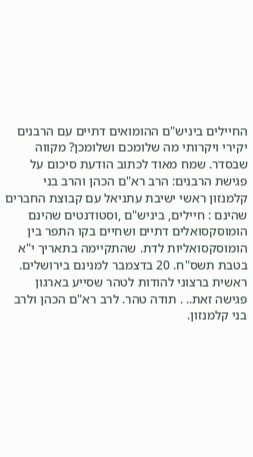החיילים ביניש"ם ההומואים דתיים עם הרבנים יקירי ויקרותי מה שלומכם ושלומכן? מקווה שבסדר. שמח מאוד לכתוב הודעת סיכום על פגישת הרבנים: הרב רא"ם הכהן והרב בני קלמנזון ראשי ישיבת עתניאל עם קבוצת החברים שהינם : חיילים, ביניש"ם ,וסטודנטים שהינם הומוסקסואלים דתיים ושחיים בקו התפר בין הומוסקסואליות לדת. שהתקיימה בתאריך י"א בטבת תשס"ח. 20 בדצמבר למנינם בירושלים. ראשית ברצוני להודות לטהר שסייע בארגון פגישה זאת.. . תודה טהר. לרב רא"ם הכהן ולרב בני קלמנזון.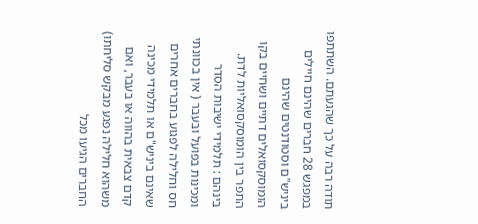תודה רבה על כך שהגעתם. השתתפו במפגש 28 חברים שהינם חיילים ביניש"ם וסטודנטים שהינם הומוסקסואלים דתיים ושחיים בקו התפר בין הומוסקסואליות לדת. בינהם : תלמידי ישיבות הסדר ומכינות בפועל ובעבר ( אין בכוונתי חס וחלילה לפגוע בחברים אחרים שאינם ביניש"ם או תלמידי מכינה קדם צבאית בהווה או בעבר, ואם משהוא חלילה נפגע מבקש סליחתו) החברים הגיעו מכל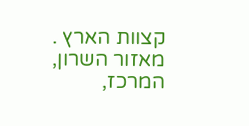קצוות הארץ . מאזור השרון, המרכז,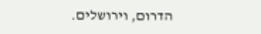הדרום, וירושלים.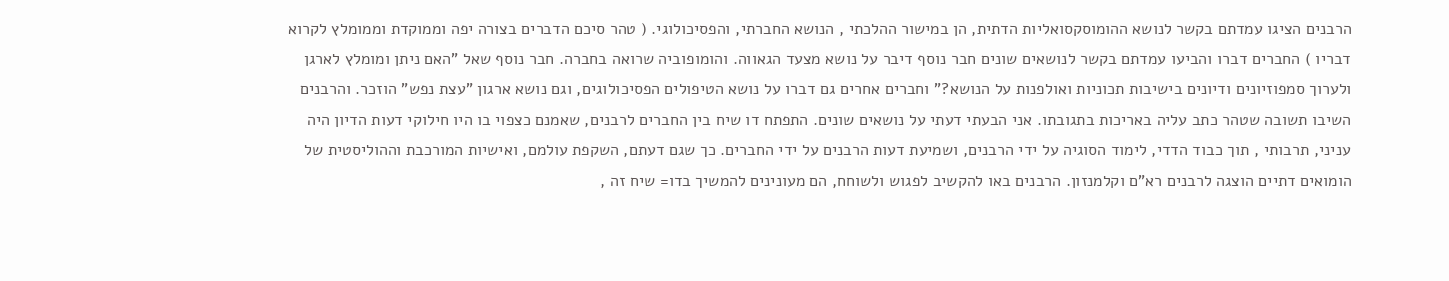הרבנים הציגו עמדתם בקשר לנושא ההומוסקסואליות הדתית, הן במישור ההלכתי , הנושא החברתי, והפסיכולוגי. ( טהר סיכם הדברים בצורה יפה וממוקדת וממומלץ לקרוא דבריו ) החברים דברו והביעו עמדתם בקשר לנושאים שונים חבר נוסף דיבר על נושא מצעד הגאווה. והומופוביה שרואה בחברה. חבר נוסף שאל "האם ניתן ומומלץ לארגן ולערוך סמפוזיונים ודיונים בישיבות תכוניות ואולפנות על הנושא?" וחברים אחרים גם דברו על נושא הטיפולים הפסיכולוגים, וגם נושא ארגון "עצת נפש" הוזכר. והרבנים השיבו תשובה שטהר כתב עליה באריכות בתגובתו. אני הבעתי דעתי על נושאים שונים. התפתח דו שיח בין החברים לרבנים, שאמנם כצפוי בו היו חילוקי דעות הדיון היה עניני, תרבותי , תוך כבוד הדדי, לימוד הסוגיה על ידי הרבנים, ושמיעת דעות הרבנים על ידי החברים. כך שגם דעתם, השקפת עולמם, ואישיות המורכבת וההוליסטית של הומואים דתיים הוצגה לרבנים רא"ם וקלמנזון. הרבנים באו להקשיב לפגוש ולשוחח, הם מעונינים להמשיך בדו= שיח זה ,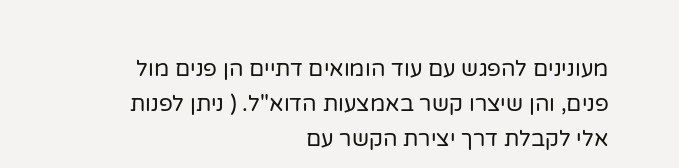מעונינים להפגש עם עוד הומואים דתיים הן פנים מול פנים, והן שיצרו קשר באמצעות הדוא"ל. ( ניתן לפנות אלי לקבלת דרך יצירת הקשר עם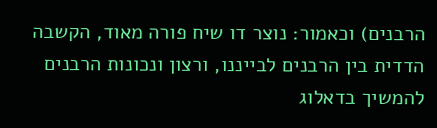הרבנים) וכאמור: נוצר דו שיח פורה מאוד, הקשבה הדדית בין הרבנים לבייננו, ורצון ונכונות הרבנים להמשיך בדאלוג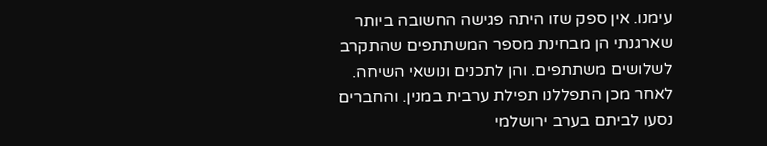עימנו. אין ספק שזו היתה פגישה החשובה ביותר שארגנתי הן מבחינת מספר המשתתפים שהתקרב לשלושים משתתפים. והן לתכנים ונושאי השיחה. לאחר מכן התפללנו תפילת ערבית במנין. והחברים נסעו לביתם בערב ירושלמי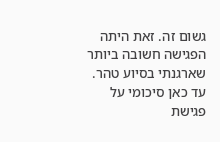גשום זה. זאת היתה הפגישה חשובה ביותר שארגנתי בסיוע טהר. עד כאן סיכומי על פגישת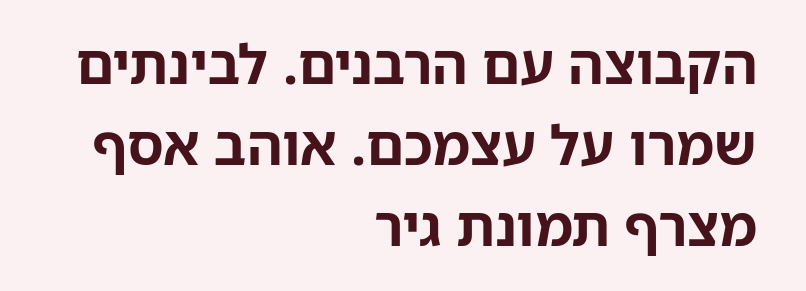הקבוצה עם הרבנים. לבינתים שמרו על עצמכם. אוהב אסף מצרף תמונת גיר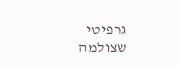גרפיטי שצולמה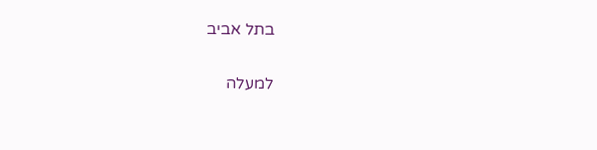בתל אביב

למעלה